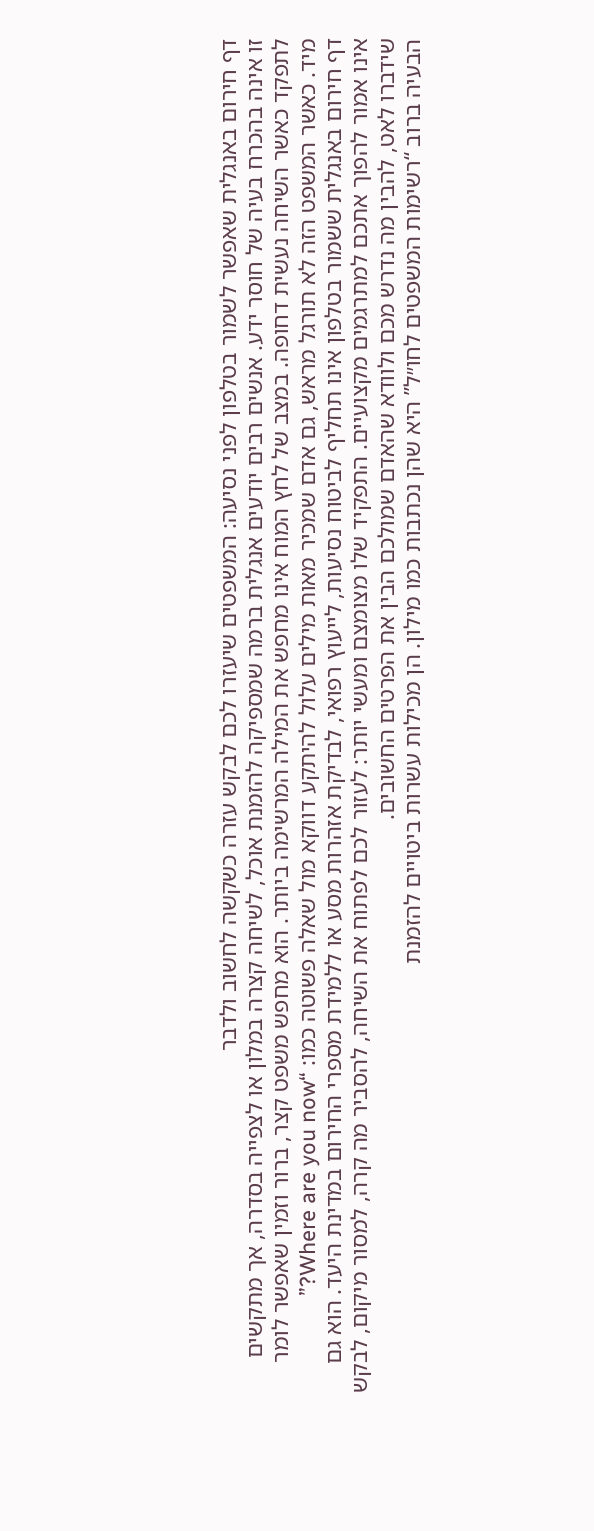דף חירום באנגלית שאפשר לשמור בטלפון לפני נסיעה: המשפטים שיעזרו לכם לבקש עזרה כשקשה לחשוב ולדבר
זו אינה בהכרח בעיה של חוסר ידע. אנשים רבים יודעים אנגלית ברמה שמספיקה להזמנת אוכל, לשיחה קצרה במלון או לצפייה בסדרה, אך מתקשים לתפקד כאשר השיחה נעשית דחופה. במצב של לחץ המוח אינו מחפש את המילה המרשימה ביותר. הוא מחפש משפט קצר, ברור וזמין שאפשר לומר מיד. כאשר המשפט הזה לא תורגל מראש, גם אדם שמכיר מאות מילים עלול להיתקע דווקא מול שאלה פשוטה כמו: “Where are you now?”
דף חירום באנגלית ששמור בטלפון אינו תחליף לביטוח נסיעות, לייעוץ רפואי, לבדיקת אזהרות מסע או ללמידת מספרי החירום במדינת היעד. הוא גם אינו אמור להפוך אתכם למתרגמים מקצועיים. התפקיד שלו מצומצם ומעשי יותר: לעזור לכם לפתוח את השיחה, להסביר מה קרה, למסור מיקום, לבקש שידברו לאט, להבין מה נדרש מכם ולוודא שהאדם שמולכם הבין את הפרטים החשובים.
הבעיה ברוב “רשימות המשפטים לחו״ל” היא שהן נכתבות כמו מילון. הן מכילות עשרות ביטויים להזמנת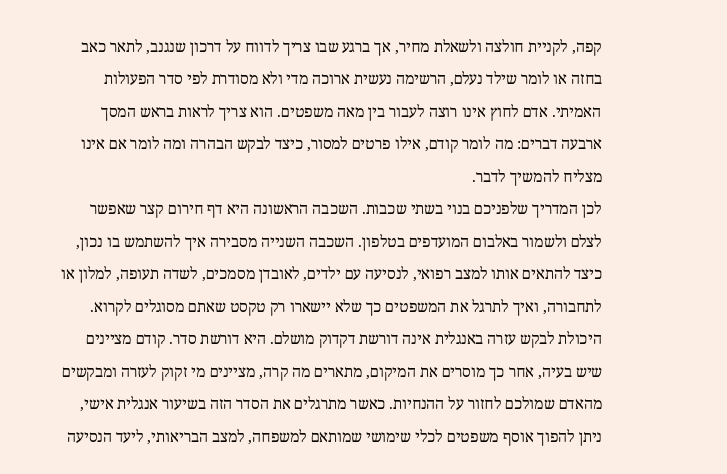קפה, לקניית חולצה ולשאלת מחיר, אך ברגע שבו צריך לדווח על דרכון שנגנב, לתאר כאב בחזה או לומר שילד נעלם, הרשימה נעשית ארוכה מדי ולא מסודרת לפי סדר הפעולות האמיתי. אדם לחוץ אינו רוצה לעבור בין מאה משפטים. הוא צריך לראות בראש המסך ארבעה דברים: מה לומר קודם, אילו פרטים למסור, כיצד לבקש הבהרה ומה לומר אם אינו מצליח להמשיך לדבר.
לכן המדריך שלפניכם בנוי בשתי שכבות. השכבה הראשונה היא דף חירום קצר שאפשר לצלם ולשמור באלבום המועדפים בטלפון. השכבה השנייה מסבירה איך להשתמש בו נכון, כיצד להתאים אותו למצב רפואי, לנסיעה עם ילדים, לאובדן מסמכים, לשדה תעופה, למלון או לתחבורה, ואיך לתרגל את המשפטים כך שלא יישארו רק טקסט שאתם מסוגלים לקרוא.
היכולת לבקש עזרה באנגלית אינה דורשת דקדוק מושלם. היא דורשת סדר. קודם מציינים שיש בעיה, אחר כך מוסרים את המיקום, מתארים מה קרה, מציינים מי זקוק לעזרה ומבקשים מהאדם שמולכם לחזור על ההנחיות. כאשר מתרגלים את הסדר הזה בשיעור אנגלית אישי, ניתן להפוך אוסף משפטים לכלי שימושי שמותאם למשפחה, למצב הבריאותי, ליעד הנסיעה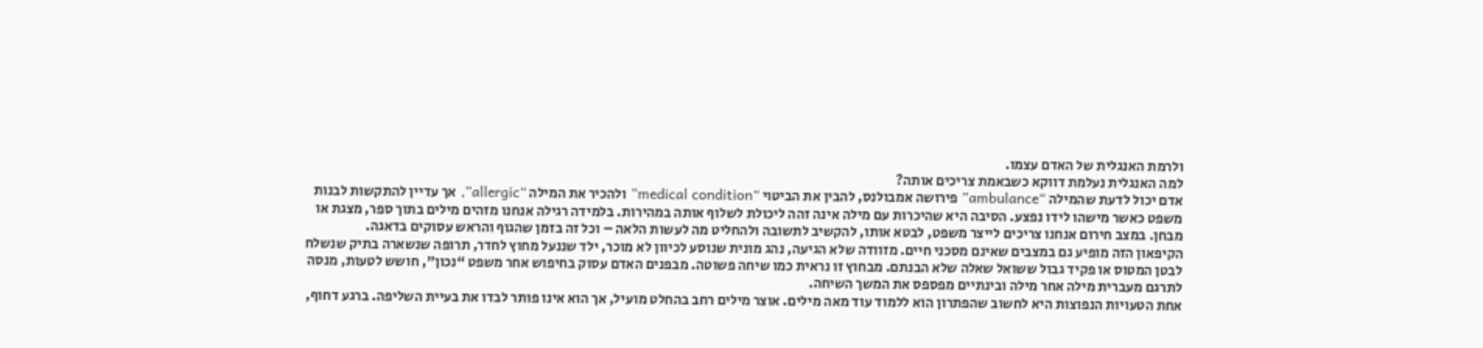ולרמת האנגלית של האדם עצמו.
למה האנגלית נעלמת דווקא כשבאמת צריכים אותה?
אדם יכול לדעת שהמילה “ambulance” פירושה אמבולנס, להבין את הביטוי “medical condition” ולהכיר את המילה “allergic”, אך עדיין להתקשות לבנות משפט כאשר מישהו לידו נפצע. הסיבה היא שהיכרות עם מילה אינה זהה ליכולת לשלוף אותה במהירות. בלמידה רגילה אנחנו מזהים מילים בתוך ספר, מצגת או מבחן. במצב חירום אנחנו צריכים לייצר משפט, לבטא אותו, להקשיב לתשובה ולהחליט מה לעשות הלאה – וכל זה בזמן שהגוף והראש עסוקים בדאגה.
הקיפאון הזה מופיע גם במצבים שאינם מסכני חיים. מזוודה שלא הגיעה, נהג מונית שנוסע לכיוון לא מוכר, ילד שננעל מחוץ לחדר, תרופה שנשארה בתיק שנשלח לבטן המטוס או פקיד גבול ששואל שאלה שלא הבנתם. מבחוץ זו נראית כמו שיחה פשוטה. מבפנים האדם עסוק בחיפוש אחר משפט “נכון”, חושש לטעות, מנסה לתרגם מעברית מילה אחר מילה ובינתיים מפספס את המשך השיחה.
אחת הטעויות הנפוצות היא לחשוב שהפתרון הוא ללמוד עוד מאה מילים. אוצר מילים רחב בהחלט מועיל, אך הוא אינו פותר לבדו את בעיית השליפה. ברגע דחוף,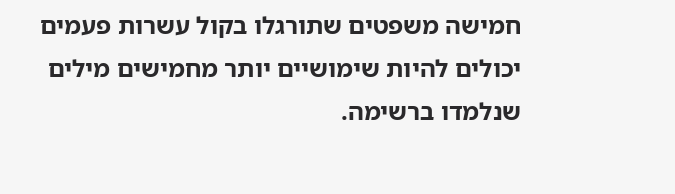חמישה משפטים שתורגלו בקול עשרות פעמים יכולים להיות שימושיים יותר מחמישים מילים שנלמדו ברשימה.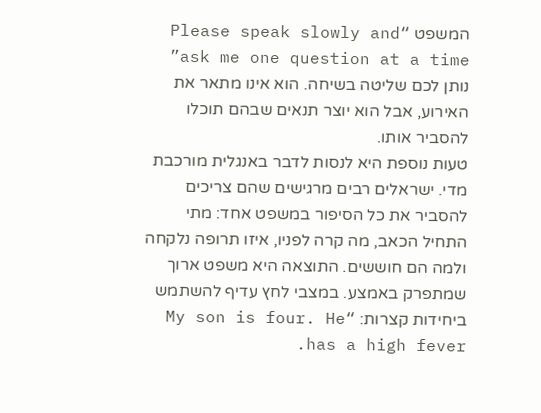המשפט “Please speak slowly and ask me one question at a time” נותן לכם שליטה בשיחה. הוא אינו מתאר את האירוע, אבל הוא יוצר תנאים שבהם תוכלו להסביר אותו.
טעות נוספת היא לנסות לדבר באנגלית מורכבת מדי. ישראלים רבים מרגישים שהם צריכים להסביר את כל הסיפור במשפט אחד: מתי התחיל הכאב, מה קרה לפניו, איזו תרופה נלקחה ולמה הם חוששים. התוצאה היא משפט ארוך שמתפרק באמצע. במצבי לחץ עדיף להשתמש ביחידות קצרות: “My son is four. He has a high fever.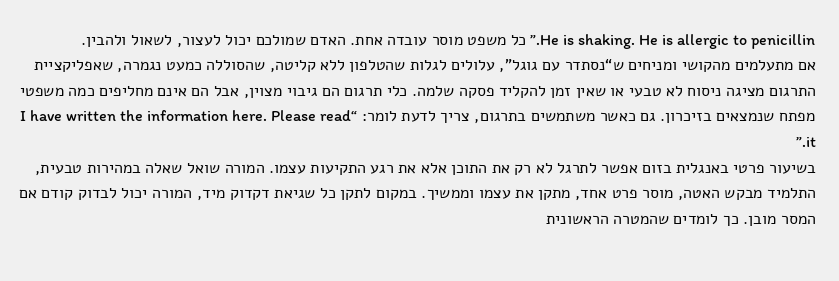He is shaking. He is allergic to penicillin.” כל משפט מוסר עובדה אחת. האדם שמולכם יכול לעצור, לשאול ולהבין.
אם מתעלמים מהקושי ומניחים ש“נסתדר עם גוגל”, עלולים לגלות שהטלפון ללא קליטה, שהסוללה כמעט נגמרה, שאפליקציית התרגום מציגה ניסוח לא טבעי או שאין זמן להקליד פסקה שלמה. כלי תרגום הם גיבוי מצוין, אבל הם אינם מחליפים כמה משפטי מפתח שנמצאים בזיכרון. גם כאשר משתמשים בתרגום, צריך לדעת לומר: “I have written the information here. Please read it.”
בשיעור פרטי באנגלית בזום אפשר לתרגל לא רק את התוכן אלא את רגע התקיעות עצמו. המורה שואל שאלה במהירות טבעית, התלמיד מבקש האטה, מוסר פרט אחד, מתקן את עצמו וממשיך. במקום לתקן כל שגיאת דקדוק מיד, המורה יכול לבדוק קודם אם המסר מובן. כך לומדים שהמטרה הראשונית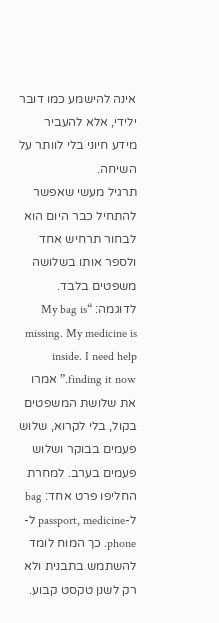אינה להישמע כמו דובר ילידי, אלא להעביר מידע חיוני בלי לוותר על השיחה.
תרגיל מעשי שאפשר להתחיל כבר היום הוא לבחור תרחיש אחד ולספר אותו בשלושה משפטים בלבד. לדוגמה: “My bag is missing. My medicine is inside. I need help finding it now.” אמרו את שלושת המשפטים בקול, בלי לקרוא, שלוש פעמים בבוקר ושלוש פעמים בערב. למחרת החליפו פרט אחד: bag ל-passport, medicine ל-phone. כך המוח לומד להשתמש בתבנית ולא רק לשנן טקסט קבוע.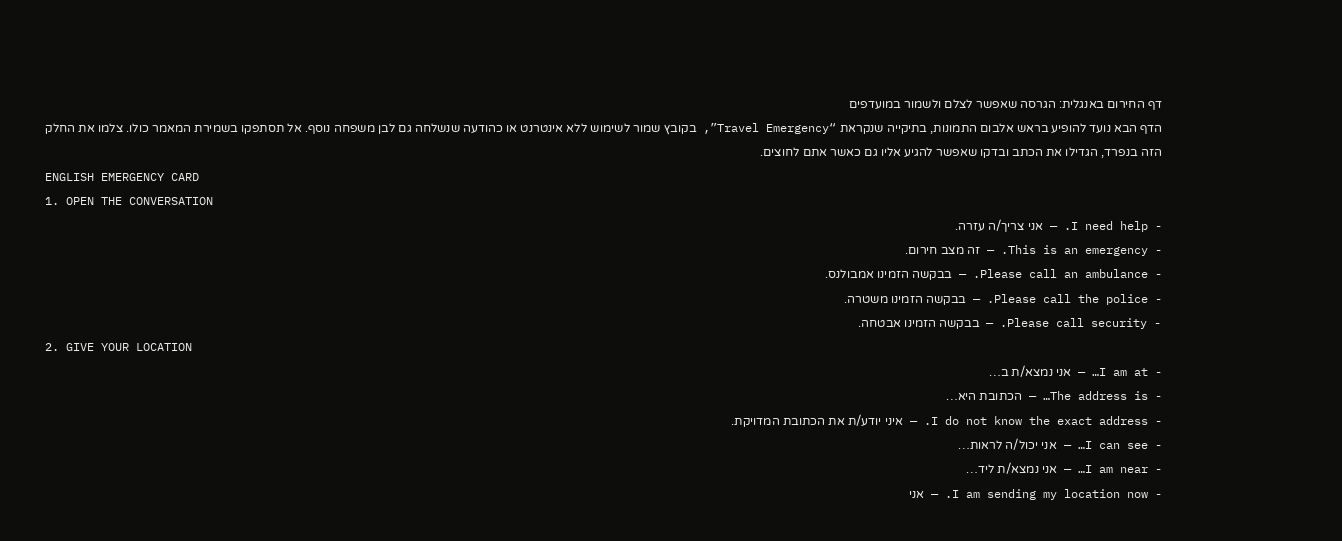דף החירום באנגלית: הגרסה שאפשר לצלם ולשמור במועדפים
הדף הבא נועד להופיע בראש אלבום התמונות, בתיקייה שנקראת “Travel Emergency”, בקובץ שמור לשימוש ללא אינטרנט או כהודעה שנשלחה גם לבן משפחה נוסף. אל תסתפקו בשמירת המאמר כולו. צלמו את החלק הזה בנפרד, הגדילו את הכתב ובדקו שאפשר להגיע אליו גם כאשר אתם לחוצים.
ENGLISH EMERGENCY CARD
1. OPEN THE CONVERSATION
- I need help. — אני צריך/ה עזרה.
- This is an emergency. — זה מצב חירום.
- Please call an ambulance. — בבקשה הזמינו אמבולנס.
- Please call the police. — בבקשה הזמינו משטרה.
- Please call security. — בבקשה הזמינו אבטחה.
2. GIVE YOUR LOCATION
- I am at… — אני נמצא/ת ב…
- The address is… — הכתובת היא…
- I do not know the exact address. — איני יודע/ת את הכתובת המדויקת.
- I can see… — אני יכול/ה לראות…
- I am near… — אני נמצא/ת ליד…
- I am sending my location now. — אני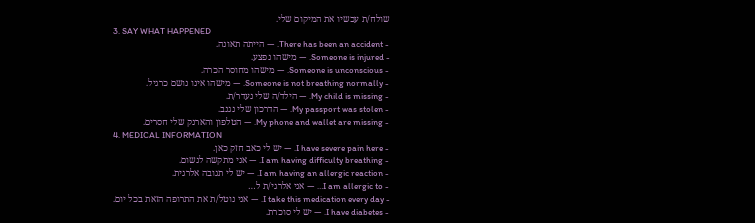שולח/ת עכשיו את המיקום שלי.
3. SAY WHAT HAPPENED
- There has been an accident. — הייתה תאונה.
- Someone is injured. — מישהו נפצע.
- Someone is unconscious. — מישהו מחוסר הכרה.
- Someone is not breathing normally. — מישהו אינו נושם כרגיל.
- My child is missing. — הילד/ה שלי נעדר/ת.
- My passport was stolen. — הדרכון שלי נגנב.
- My phone and wallet are missing. — הטלפון והארנק שלי חסרים.
4. MEDICAL INFORMATION
- I have severe pain here. — יש לי כאב חזק כאן.
- I am having difficulty breathing. — אני מתקשה לנשום.
- I am having an allergic reaction. — יש לי תגובה אלרגית.
- I am allergic to… — אני אלרגי/ת ל…
- I take this medication every day. — אני נוטל/ת את התרופה הזאת בכל יום.
- I have diabetes. — יש לי סוכרת.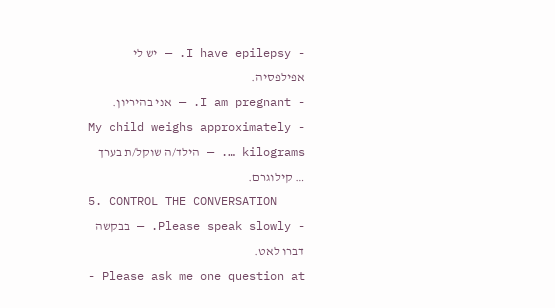- I have epilepsy. — יש לי אפילפסיה.
- I am pregnant. — אני בהיריון.
- My child weighs approximately … kilograms. — הילד/ה שוקל/ת בערך … קילוגרם.
5. CONTROL THE CONVERSATION
- Please speak slowly. — בבקשה דברו לאט.
- Please ask me one question at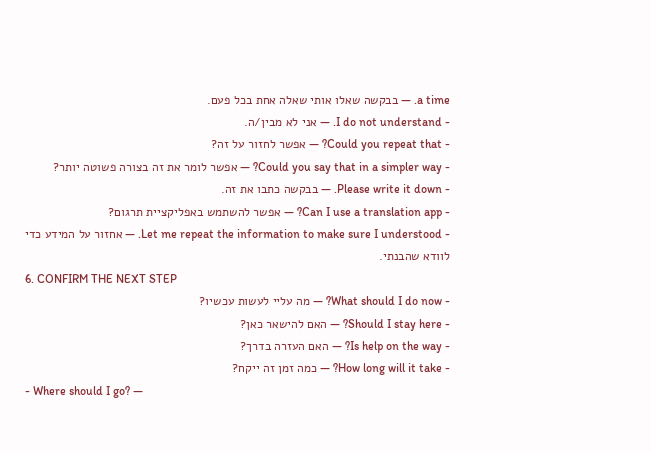a time. — בבקשה שאלו אותי שאלה אחת בכל פעם.
- I do not understand. — אני לא מבין/ה.
- Could you repeat that? — אפשר לחזור על זה?
- Could you say that in a simpler way? — אפשר לומר את זה בצורה פשוטה יותר?
- Please write it down. — בבקשה כתבו את זה.
- Can I use a translation app? — אפשר להשתמש באפליקציית תרגום?
- Let me repeat the information to make sure I understood. — אחזור על המידע כדי לוודא שהבנתי.
6. CONFIRM THE NEXT STEP
- What should I do now? — מה עליי לעשות עכשיו?
- Should I stay here? — האם להישאר כאן?
- Is help on the way? — האם העזרה בדרך?
- How long will it take? — כמה זמן זה ייקח?
- Where should I go? —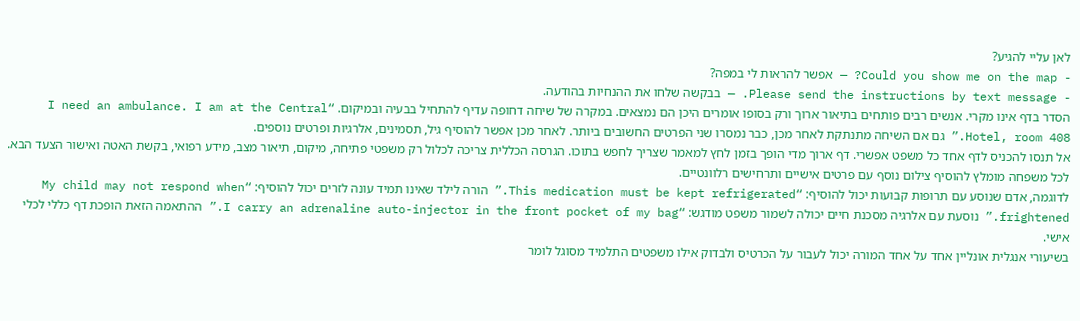לאן עליי להגיע?
- Could you show me on the map? — אפשר להראות לי במפה?
- Please send the instructions by text message. — בבקשה שלחו את ההנחיות בהודעה.
הסדר בדף אינו מקרי. אנשים רבים פותחים בתיאור ארוך ורק בסופו אומרים היכן הם נמצאים. במקרה של שיחה דחופה עדיף להתחיל בבעיה ובמיקום. “I need an ambulance. I am at the Central Hotel, room 408.” גם אם השיחה מתנתקת לאחר מכן, כבר נמסרו שני הפרטים החשובים ביותר. לאחר מכן אפשר להוסיף גיל, תסמינים, אלרגיות ופרטים נוספים.
אל תנסו להכניס לדף אחד כל משפט אפשרי. דף ארוך מדי הופך בזמן לחץ למאמר שצריך לחפש בתוכו. הגרסה הכללית צריכה לכלול רק משפטי פתיחה, מיקום, תיאור מצב, מידע רפואי, בקשת האטה ואישור הצעד הבא. לכל משפחה מומלץ להוסיף צילום נוסף עם פרטים אישיים ותרחישים רלוונטיים.
לדוגמה, אדם שנוסע עם תרופות קבועות יכול להוסיף: “This medication must be kept refrigerated.” הורה לילד שאינו תמיד עונה לזרים יכול להוסיף: “My child may not respond when frightened.” נוסעת עם אלרגיה מסכנת חיים יכולה לשמור משפט מודגש: “I carry an adrenaline auto-injector in the front pocket of my bag.” ההתאמה הזאת הופכת דף כללי לכלי אישי.
בשיעורי אנגלית אונליין אחד על אחד המורה יכול לעבור על הכרטיס ולבדוק אילו משפטים התלמיד מסוגל לומר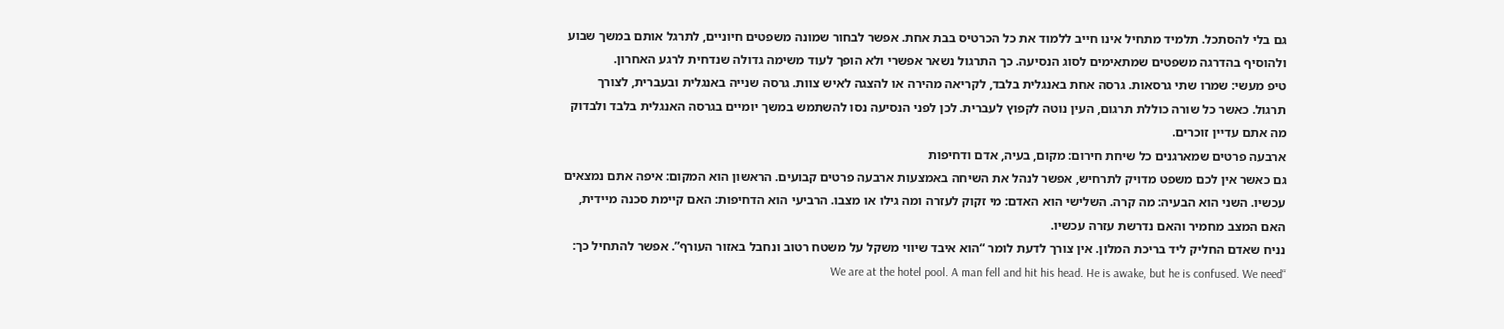גם בלי להסתכל. תלמיד מתחיל אינו חייב ללמוד את כל הכרטיס בבת אחת. אפשר לבחור שמונה משפטים חיוניים, לתרגל אותם במשך שבוע ולהוסיף בהדרגה משפטים שמתאימים לסוג הנסיעה. כך התרגול נשאר אפשרי ולא הופך לעוד משימה גדולה שנדחית לרגע האחרון.
טיפ מעשי: שמרו שתי גרסאות. גרסה אחת באנגלית בלבד, לקריאה מהירה או להצגה לאיש צוות. גרסה שנייה באנגלית ובעברית, לצורך תרגול. כאשר כל שורה כוללת תרגום, העין נוטה לקפוץ לעברית. לכן לפני הנסיעה נסו להשתמש במשך יומיים בגרסה האנגלית בלבד ולבדוק מה אתם עדיין זוכרים.
ארבעה פרטים שמארגנים כל שיחת חירום: מקום, בעיה, אדם ודחיפות
גם כאשר אין לכם משפט מדויק לתרחיש, אפשר לנהל את השיחה באמצעות ארבעה פרטים קבועים. הראשון הוא המקום: איפה אתם נמצאים עכשיו. השני הוא הבעיה: מה קרה. השלישי הוא האדם: מי זקוק לעזרה ומה גילו או מצבו. הרביעי הוא הדחיפות: האם קיימת סכנה מיידית, האם המצב מחמיר והאם נדרשת עזרה עכשיו.
נניח שאדם החליק ליד בריכת המלון. אין צורך לדעת לומר “הוא איבד שיווי משקל על משטח רטוב ונחבל באזור העורף”. אפשר להתחיל כך: “We are at the hotel pool. A man fell and hit his head. He is awake, but he is confused. We need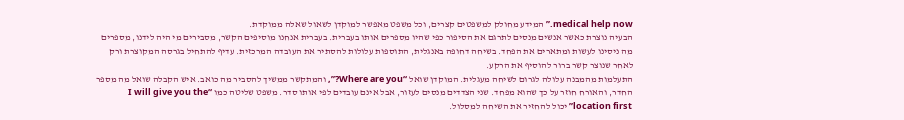medical help now.” המידע מחולק למשפטים קצרים, וכל משפט מאפשר למוקדן לשאול שאלה ממוקדת.
הבעיה נוצרת כאשר אנשים מנסים לתרגם את הסיפור כפי שהיו מספרים אותו בעברית. בעברית אנחנו מוסיפים הקשר, מסבירים מי היה לידנו, מספרים מה ניסינו לעשות ומתארים את הפחד. בשיחה דחופה באנגלית, התוספות עלולות להסתיר את העובדה המרכזית. עדיף להתחיל בגרסה המקוצרת ורק לאחר שנוצר קשר ברור להוסיף את הרקע.
התעלמות מהמבנה עלולה לגרום לשיחה מעגלית. המוקדן שואל “Where are you?”, והמתקשר ממשיך להסביר מה כואב. איש הקבלה שואל מה מספר החדר, והאורח חוזר על כך שהוא מפחד. שני הצדדים מנסים לעזור, אבל אינם עובדים לפי אותו סדר. משפט שליטה כמו “I will give you the location first” יכול להחזיר את השיחה למסלול.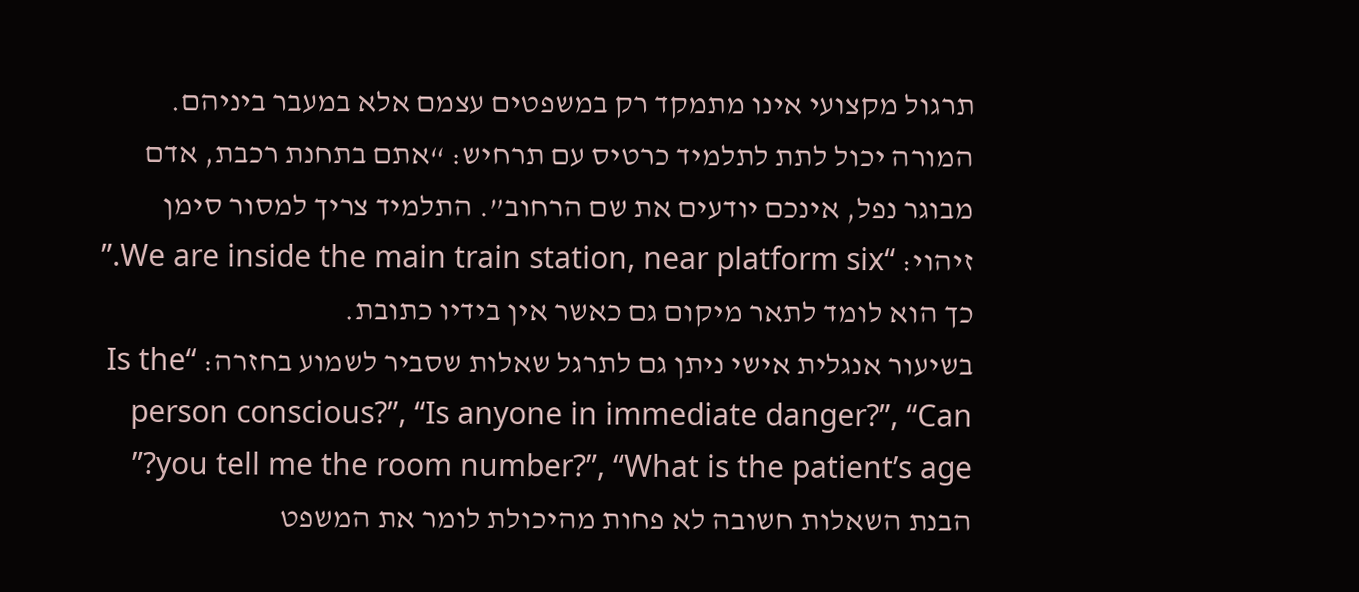תרגול מקצועי אינו מתמקד רק במשפטים עצמם אלא במעבר ביניהם. המורה יכול לתת לתלמיד כרטיס עם תרחיש: “אתם בתחנת רכבת, אדם מבוגר נפל, אינכם יודעים את שם הרחוב”. התלמיד צריך למסור סימן זיהוי: “We are inside the main train station, near platform six.” כך הוא לומד לתאר מיקום גם כאשר אין בידיו כתובת.
בשיעור אנגלית אישי ניתן גם לתרגל שאלות שסביר לשמוע בחזרה: “Is the person conscious?”, “Is anyone in immediate danger?”, “Can you tell me the room number?”, “What is the patient’s age?” הבנת השאלות חשובה לא פחות מהיכולת לומר את המשפט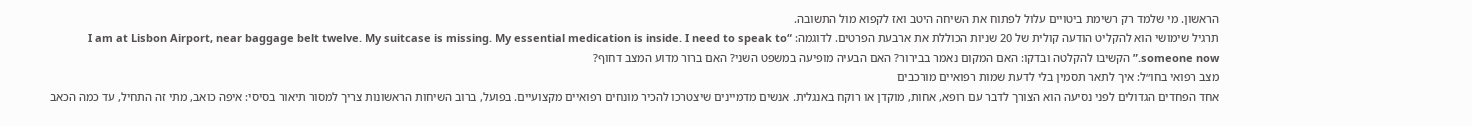הראשון. מי שלמד רק רשימת ביטויים עלול לפתוח את השיחה היטב ואז לקפוא מול התשובה.
תרגיל שימושי הוא להקליט הודעה קולית של 20 שניות הכוללת את ארבעת הפרטים. לדוגמה: “I am at Lisbon Airport, near baggage belt twelve. My suitcase is missing. My essential medication is inside. I need to speak to someone now.” הקשיבו להקלטה ובדקו: האם המקום נאמר בבירור? האם הבעיה מופיעה במשפט השני? האם ברור מדוע המצב דחוף?
מצב רפואי בחו״ל: איך לתאר תסמין בלי לדעת שמות רפואיים מורכבים
אחד הפחדים הגדולים לפני נסיעה הוא הצורך לדבר עם רופא, אחות, מוקדן או רוקח באנגלית. אנשים מדמיינים שיצטרכו להכיר מונחים רפואיים מקצועיים. בפועל, ברוב השיחות הראשונות צריך למסור תיאור בסיסי: איפה כואב, מתי זה התחיל, עד כמה הכאב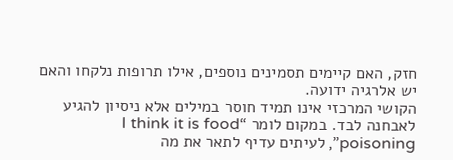חזק, האם קיימים תסמינים נוספים, אילו תרופות נלקחו והאם יש אלרגיה ידועה.
הקושי המרכזי אינו תמיד חוסר במילים אלא ניסיון להגיע לאבחנה לבד. במקום לומר “I think it is food poisoning”, לעיתים עדיף לתאר את מה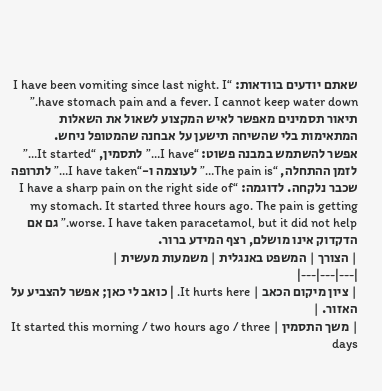שאתם יודעים בוודאות: “I have been vomiting since last night. I have stomach pain and a fever. I cannot keep water down.” תיאור תסמינים מאפשר לאיש המקצוע לשאול את השאלות המתאימות בלי שהשיחה תישען על אבחנה שהמטופל ניחש.
אפשר להשתמש במבנה פשוט: “I have…” לתסמין, “It started…” לזמן ההתחלה, “The pain is…” לעוצמה ו-“I have taken…” לתרופה שכבר נלקחה. לדוגמה: “I have a sharp pain on the right side of my stomach. It started three hours ago. The pain is getting worse. I have taken paracetamol, but it did not help.” גם אם הדקדוק אינו מושלם, רצף המידע ברור.
| הצורך | המשפט באנגלית | משמעות מעשית |
|---|---|---|
| ציון מיקום הכאב | It hurts here. | כואב לי כאן; אפשר להצביע על האזור. |
| משך התסמין | It started this morning / two hours ago / three days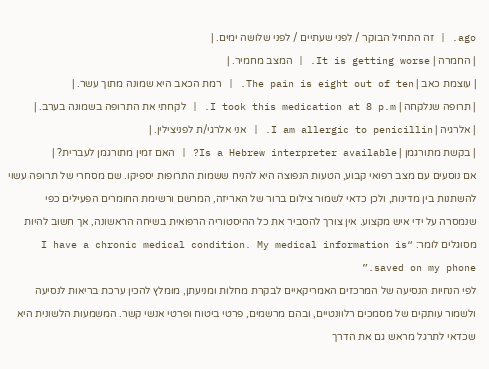ago. | זה התחיל הבוקר / לפני שעתיים / לפני שלושה ימים. |
| החמרה | It is getting worse. | המצב מחמיר. |
| עוצמת כאב | The pain is eight out of ten. | רמת הכאב היא שמונה מתוך עשר. |
| תרופה שנלקחה | I took this medication at 8 p.m. | לקחתי את התרופה בשמונה בערב. |
| אלרגיה | I am allergic to penicillin. | אני אלרגי/ת לפניצילין. |
| בקשת מתורגמן | Is a Hebrew interpreter available? | האם זמין מתורגמן לעברית? |
אם נוסעים עם מצב רפואי קבוע, הטעות הנפוצה היא להניח ששמות התרופות יספיקו. שם מסחרי של תרופה עשוי להשתנות בין מדינות, ולכן כדאי לשמור צילום ברור של האריזה, המרשם ורשימת החומרים הפעילים כפי שנמסרה על ידי איש מקצוע. אין צורך להסביר את כל ההיסטוריה הרפואית בשיחה הראשונה, אך חשוב להיות מסוגלים לומר: “I have a chronic medical condition. My medical information is saved on my phone.”
לפי הנחיות הנסיעה של המרכזים האמריקאיים לבקרת מחלות ומניעתן, מומלץ להכין ערכת בריאות לנסיעה ולשמור עותקים של מסמכים רלוונטיים, ובהם מרשמים, פרטי ביטוח ופרטי אנשי קשר. המשמעות הלשונית היא שכדאי לתרגל מראש גם את הדרך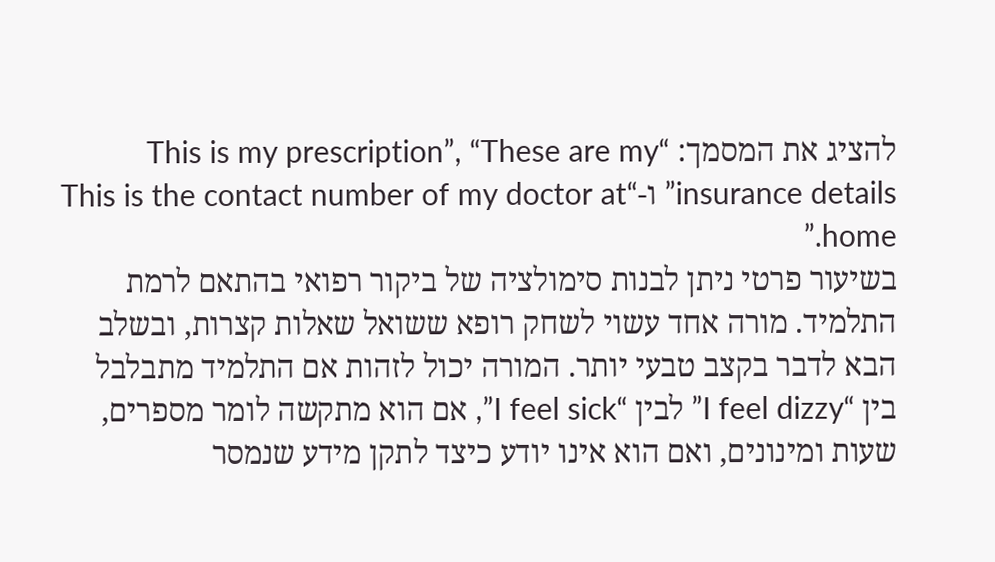להציג את המסמך: “This is my prescription”, “These are my insurance details” ו-“This is the contact number of my doctor at home.”
בשיעור פרטי ניתן לבנות סימולציה של ביקור רפואי בהתאם לרמת התלמיד. מורה אחד עשוי לשחק רופא ששואל שאלות קצרות, ובשלב הבא לדבר בקצב טבעי יותר. המורה יכול לזהות אם התלמיד מתבלבל בין “I feel dizzy” לבין “I feel sick”, אם הוא מתקשה לומר מספרים, שעות ומינונים, ואם הוא אינו יודע כיצד לתקן מידע שנמסר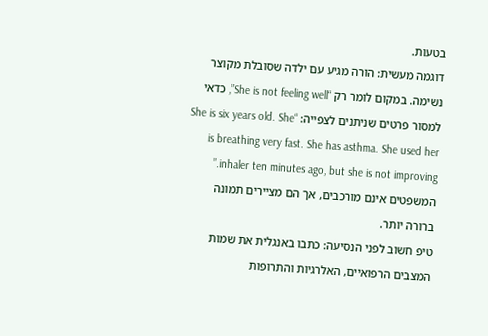בטעות.
דוגמה מעשית: הורה מגיע עם ילדה שסובלת מקוצר נשימה. במקום לומר רק “She is not feeling well”, כדאי למסור פרטים שניתנים לצפייה: “She is six years old. She is breathing very fast. She has asthma. She used her inhaler ten minutes ago, but she is not improving.” המשפטים אינם מורכבים, אך הם מציירים תמונה ברורה יותר.
טיפ חשוב לפני הנסיעה: כתבו באנגלית את שמות המצבים הרפואיים, האלרגיות והתרופות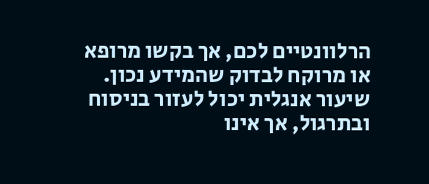הרלוונטיים לכם, אך בקשו מרופא או מרוקח לבדוק שהמידע נכון. שיעור אנגלית יכול לעזור בניסוח ובתרגול, אך אינו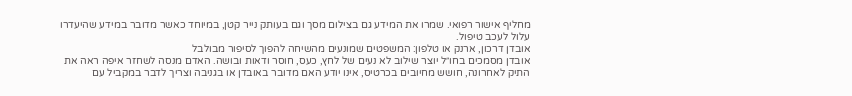מחליף אישור רפואי. שמרו את המידע גם בצילום מסך וגם בעותק נייר קטן, במיוחד כאשר מדובר במידע שהיעדרו עלול לעכב טיפול.
אובדן דרכון, ארנק או טלפון: המשפטים שמונעים מהשיחה להפוך לסיפור מבולבל
אובדן מסמכים בחו״ל יוצר שילוב לא נעים של לחץ, כעס, חוסר ודאות ובושה. האדם מנסה לשחזר איפה ראה את התיק לאחרונה, חושש מחיובים בכרטיס, אינו יודע האם מדובר באובדן או בגניבה וצריך לדבר במקביל עם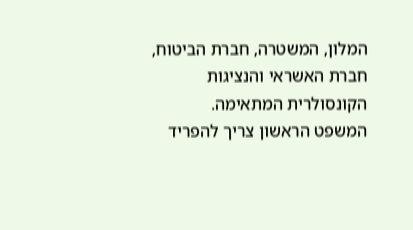המלון, המשטרה, חברת הביטוח, חברת האשראי והנציגות הקונסולרית המתאימה.
המשפט הראשון צריך להפריד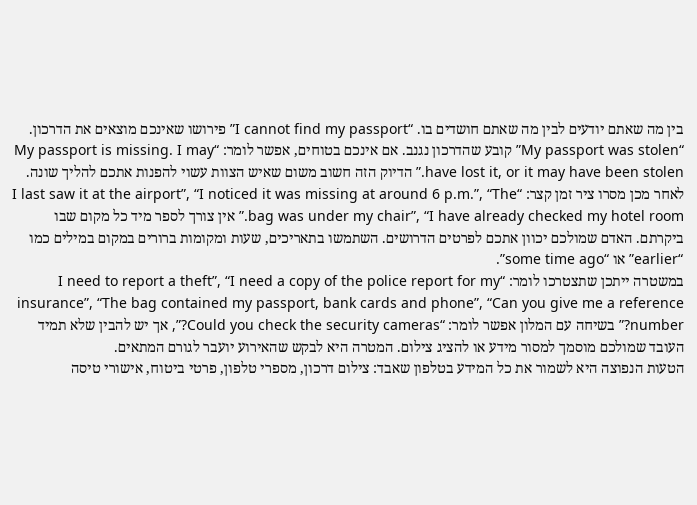בין מה שאתם יודעים לבין מה שאתם חושדים בו. “I cannot find my passport” פירושו שאינכם מוצאים את הדרכון. “My passport was stolen” קובע שהדרכון נגנב. אם אינכם בטוחים, אפשר לומר: “My passport is missing. I may have lost it, or it may have been stolen.” הדיוק הזה חשוב משום שאיש הצוות עשוי להפנות אתכם להליך שונה.
לאחר מכן מסרו ציר זמן קצר: “I last saw it at the airport”, “I noticed it was missing at around 6 p.m.”, “The bag was under my chair”, “I have already checked my hotel room.” אין צורך לספר מיד כל מקום שבו ביקרתם. האדם שמולכם יכוון אתכם לפרטים הדרושים. השתמשו בתאריכים, שעות ומקומות ברורים במקום במילים כמו “earlier” או “some time ago”.
במשטרה ייתכן שתצטרכו לומר: “I need to report a theft”, “I need a copy of the police report for my insurance”, “The bag contained my passport, bank cards and phone”, “Can you give me a reference number?” בשיחה עם המלון אפשר לומר: “Could you check the security cameras?”, אך יש להבין שלא תמיד העובד שמולכם מוסמך למסור מידע או להציג צילום. המטרה היא לבקש שהאירוע יועבר לגורם המתאים.
הטעות הנפוצה היא לשמור את כל המידע בטלפון שאבד: צילום דרכון, מספרי טלפון, פרטי ביטוח, אישורי טיסה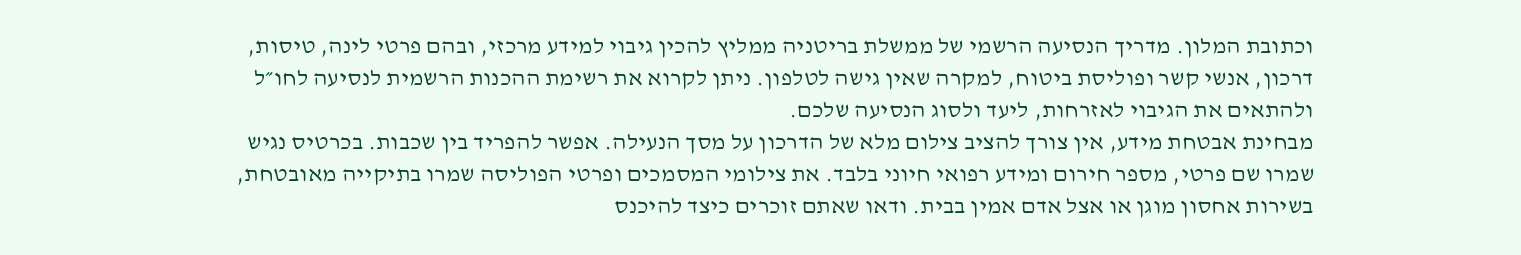וכתובת המלון. מדריך הנסיעה הרשמי של ממשלת בריטניה ממליץ להכין גיבוי למידע מרכזי, ובהם פרטי לינה, טיסות, דרכון, אנשי קשר ופוליסת ביטוח, למקרה שאין גישה לטלפון. ניתן לקרוא את רשימת ההכנות הרשמית לנסיעה לחו״ל ולהתאים את הגיבוי לאזרחות, ליעד ולסוג הנסיעה שלכם.
מבחינת אבטחת מידע, אין צורך להציב צילום מלא של הדרכון על מסך הנעילה. אפשר להפריד בין שכבות. בכרטיס נגיש שמרו שם פרטי, מספר חירום ומידע רפואי חיוני בלבד. את צילומי המסמכים ופרטי הפוליסה שמרו בתיקייה מאובטחת, בשירות אחסון מוגן או אצל אדם אמין בבית. ודאו שאתם זוכרים כיצד להיכנס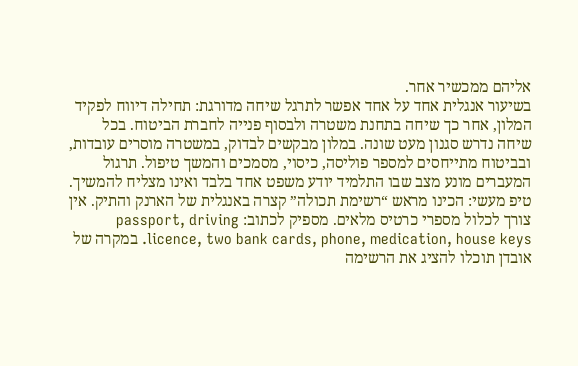אליהם ממכשיר אחר.
בשיעור אנגלית אחד על אחד אפשר לתרגל שיחה מדורגת: תחילה דיווח לפקיד המלון, אחר כך שיחה בתחנת משטרה ולבסוף פנייה לחברת הביטוח. בכל שיחה נדרש סגנון מעט שונה. במלון מבקשים לבדוק, במשטרה מוסרים עובדות, ובביטוח מתייחסים למספר פוליסה, כיסוי, מסמכים והמשך טיפול. תרגול המעברים מונע מצב שבו התלמיד יודע משפט אחד בלבד ואינו מצליח להמשיך.
טיפ מעשי: הכינו מראש “רשימת תכולה” קצרה באנגלית של הארנק והתיק. אין צורך לכלול מספרי כרטיס מלאים. מספיק לכתוב: passport, driving licence, two bank cards, phone, medication, house keys. במקרה של אובדן תוכלו להציג את הרשימה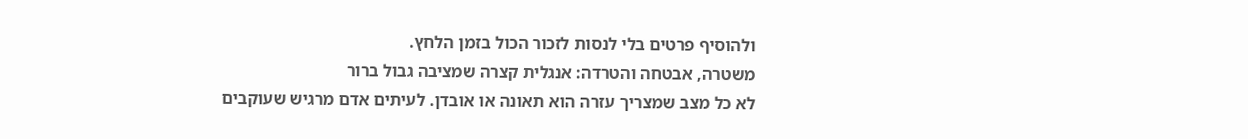ולהוסיף פרטים בלי לנסות לזכור הכול בזמן הלחץ.
משטרה, אבטחה והטרדה: אנגלית קצרה שמציבה גבול ברור
לא כל מצב שמצריך עזרה הוא תאונה או אובדן. לעיתים אדם מרגיש שעוקבים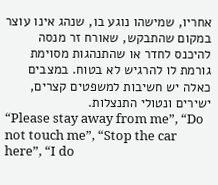אחריו, שמישהו נוגע בו, שנהג אינו עוצר במקום שהתבקש, שאורח זר מנסה להיכנס לחדר או שהתנהגות מסוימת גורמת לו להרגיש לא בטוח. במצבים כאלה יש חשיבות למשפטים קצרים, ישירים ונטולי התנצלות.
“Please stay away from me”, “Do not touch me”, “Stop the car here”, “I do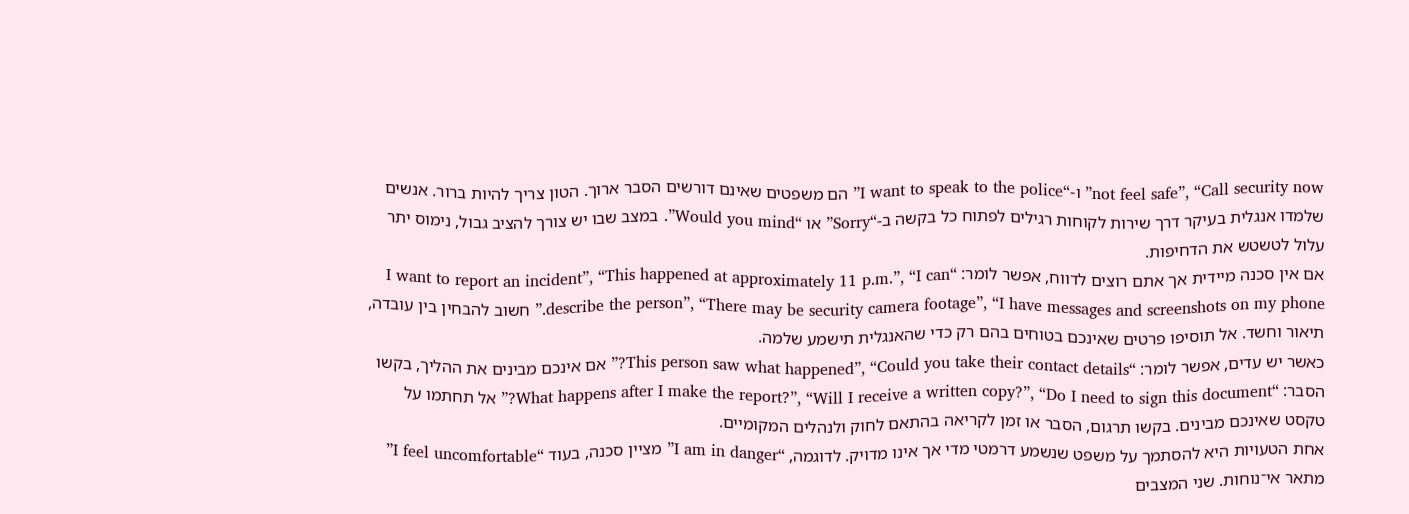not feel safe”, “Call security now” ו-“I want to speak to the police” הם משפטים שאינם דורשים הסבר ארוך. הטון צריך להיות ברור. אנשים שלמדו אנגלית בעיקר דרך שירות לקוחות רגילים לפתוח כל בקשה ב-“Sorry” או “Would you mind”. במצב שבו יש צורך להציב גבול, נימוס יתר עלול לטשטש את הדחיפות.
אם אין סכנה מיידית אך אתם רוצים לדווח, אפשר לומר: “I want to report an incident”, “This happened at approximately 11 p.m.”, “I can describe the person”, “There may be security camera footage”, “I have messages and screenshots on my phone.” חשוב להבחין בין עובדה, תיאור וחשד. אל תוסיפו פרטים שאינכם בטוחים בהם רק כדי שהאנגלית תישמע שלמה.
כאשר יש עדים, אפשר לומר: “This person saw what happened”, “Could you take their contact details?” אם אינכם מבינים את ההליך, בקשו הסבר: “What happens after I make the report?”, “Will I receive a written copy?”, “Do I need to sign this document?” אל תחתמו על טקסט שאינכם מבינים. בקשו תרגום, הסבר או זמן לקריאה בהתאם לחוק ולנהלים המקומיים.
אחת הטעויות היא להסתמך על משפט שנשמע דרמטי מדי אך אינו מדויק. לדוגמה, “I am in danger” מציין סכנה, בעוד “I feel uncomfortable” מתאר אי־נוחות. שני המצבים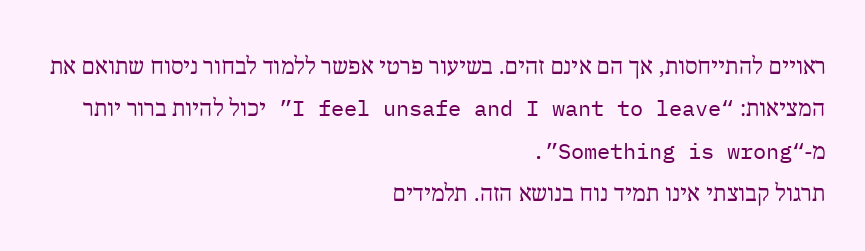ראויים להתייחסות, אך הם אינם זהים. בשיעור פרטי אפשר ללמוד לבחור ניסוח שתואם את המציאות: “I feel unsafe and I want to leave” יכול להיות ברור יותר מ-“Something is wrong”.
תרגול קבוצתי אינו תמיד נוח בנושא הזה. תלמידים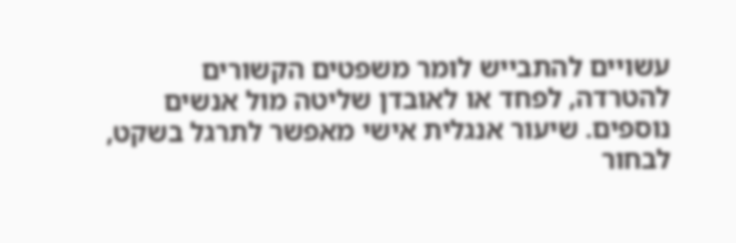עשויים להתבייש לומר משפטים הקשורים להטרדה, לפחד או לאובדן שליטה מול אנשים נוספים. שיעור אנגלית אישי מאפשר לתרגל בשקט, לבחור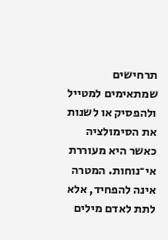תרחישים שמתאימים למטייל ולהפסיק או לשנות את הסימולציה כאשר היא מעוררת אי־נוחות. המטרה אינה להפחיד, אלא לתת לאדם מילים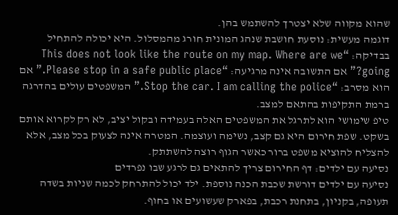שהוא מקווה שלא יצטרך להשתמש בהן.
דוגמה מעשית: נוסעת חושבת שנהג המונית חורג מהמסלול. היא יכולה להתחיל בבדיקה: “This does not look like the route on my map. Where are we going?” אם התשובה אינה מרגיעה: “Please stop in a safe public place.” אם הוא מסרב: “Stop the car. I am calling the police.” המשפטים עולים בהדרגה ברמת התקיפות בהתאם למצב.
טיפ שימושי הוא לתרגל את המשפטים האלה בעמידה ובקול יציב, לא רק לקרוא אותם בשקט. שפת חירום היא גם קצב, נשימה ועוצמה. המטרה אינה לצעוק בכל מצב, אלא להצליח להוציא משפט ברור כאשר הגוף רוצה להשתתק.
נסיעה עם ילדים: דף החירום צריך להתאים גם לרגע שבו נפרדים
נסיעה עם ילדים דורשת שכבת הכנה נוספת. ילד יכול להתרחק לכמה שניות בשדה תעופה, בקניון, בתחנת רכבת, בפארק שעשועים או בחוף.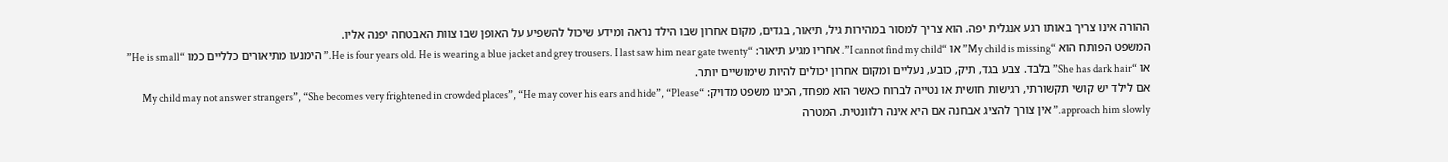ההורה אינו צריך באותו רגע אנגלית יפה. הוא צריך למסור במהירות גיל, תיאור, בגדים, מקום אחרון שבו הילד נראה ומידע שיכול להשפיע על האופן שבו צוות האבטחה יפנה אליו.
המשפט הפותח הוא “My child is missing” או “I cannot find my child”. אחריו מגיע תיאור: “He is four years old. He is wearing a blue jacket and grey trousers. I last saw him near gate twenty.” הימנעו מתיאורים כלליים כמו “He is small” או “She has dark hair” בלבד. צבע בגד, תיק, כובע, נעליים ומקום אחרון יכולים להיות שימושיים יותר.
אם לילד יש קושי תקשורתי, רגישות חושית או נטייה לברוח כאשר הוא מפחד, הכינו משפט מדויק: “My child may not answer strangers”, “She becomes very frightened in crowded places”, “He may cover his ears and hide”, “Please approach him slowly.” אין צורך להציג אבחנה אם היא אינה רלוונטית. המטרה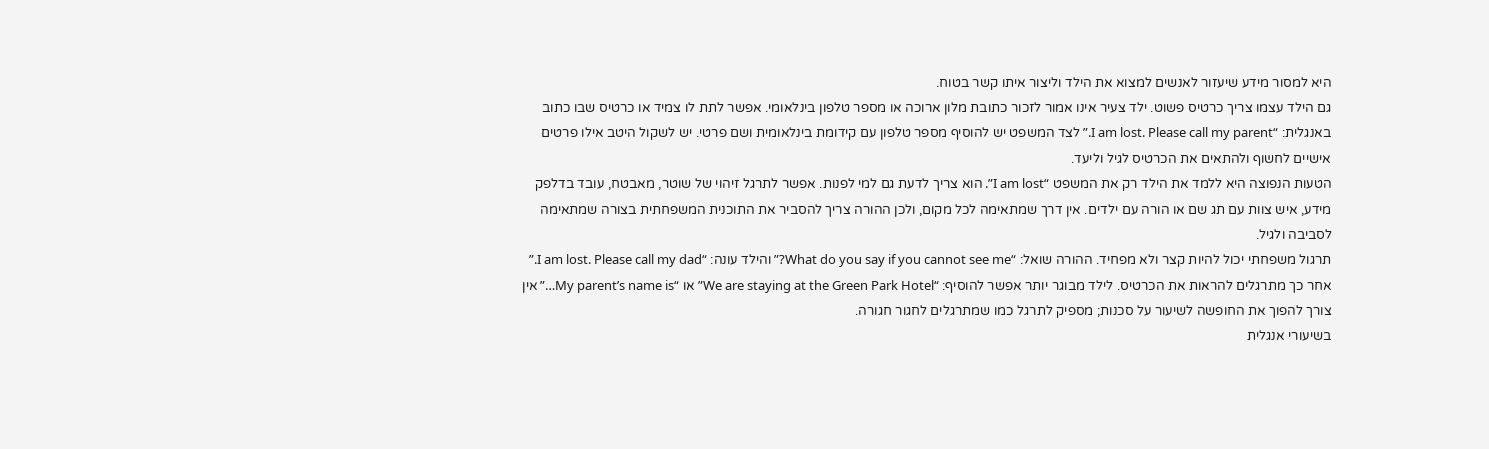היא למסור מידע שיעזור לאנשים למצוא את הילד וליצור איתו קשר בטוח.
גם הילד עצמו צריך כרטיס פשוט. ילד צעיר אינו אמור לזכור כתובת מלון ארוכה או מספר טלפון בינלאומי. אפשר לתת לו צמיד או כרטיס שבו כתוב באנגלית: “I am lost. Please call my parent.” לצד המשפט יש להוסיף מספר טלפון עם קידומת בינלאומית ושם פרטי. יש לשקול היטב אילו פרטים אישיים לחשוף ולהתאים את הכרטיס לגיל וליעד.
הטעות הנפוצה היא ללמד את הילד רק את המשפט “I am lost”. הוא צריך לדעת גם למי לפנות. אפשר לתרגל זיהוי של שוטר, מאבטח, עובד בדלפק מידע, איש צוות עם תג שם או הורה עם ילדים. אין דרך שמתאימה לכל מקום, ולכן ההורה צריך להסביר את התוכנית המשפחתית בצורה שמתאימה לסביבה ולגיל.
תרגול משפחתי יכול להיות קצר ולא מפחיד. ההורה שואל: “What do you say if you cannot see me?” והילד עונה: “I am lost. Please call my dad.” אחר כך מתרגלים להראות את הכרטיס. לילד מבוגר יותר אפשר להוסיף: “We are staying at the Green Park Hotel” או “My parent’s name is…” אין צורך להפוך את החופשה לשיעור על סכנות; מספיק לתרגל כמו שמתרגלים לחגור חגורה.
בשיעורי אנגלית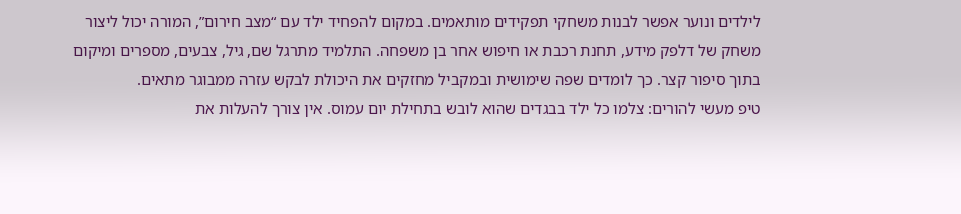לילדים ונוער אפשר לבנות משחקי תפקידים מותאמים. במקום להפחיד ילד עם “מצב חירום”, המורה יכול ליצור משחק של דלפק מידע, תחנת רכבת או חיפוש אחר בן משפחה. התלמיד מתרגל שם, גיל, צבעים, מספרים ומיקום בתוך סיפור קצר. כך לומדים שפה שימושית ובמקביל מחזקים את היכולת לבקש עזרה ממבוגר מתאים.
טיפ מעשי להורים: צלמו כל ילד בבגדים שהוא לובש בתחילת יום עמוס. אין צורך להעלות את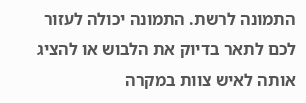התמונה לרשת. התמונה יכולה לעזור לכם לתאר בדיוק את הלבוש או להציג אותה לאיש צוות במקרה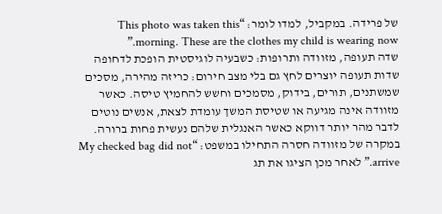של פרידה. במקביל, למדו לומר: “This photo was taken this morning. These are the clothes my child is wearing now.”
שדה תעופה, מזוודה ותרופות: כשבעיה לוגיסטית הופכת לדחופה
שדות תעופה יוצרים לחץ גם בלי מצב חירום: כריזה מהירה, מסכים שמשתנים, תורים, בידוק, מסמכים וחשש להחמיץ טיסה. כאשר מזוודה אינה מגיעה או שטיסת המשך עומדת לצאת, אנשים נוטים לדבר מהר יותר דווקא כאשר האנגלית שלהם נעשית פחות ברורה.
במקרה של מזוודה חסרה התחילו במשפט: “My checked bag did not arrive.” לאחר מכן הציגו את תג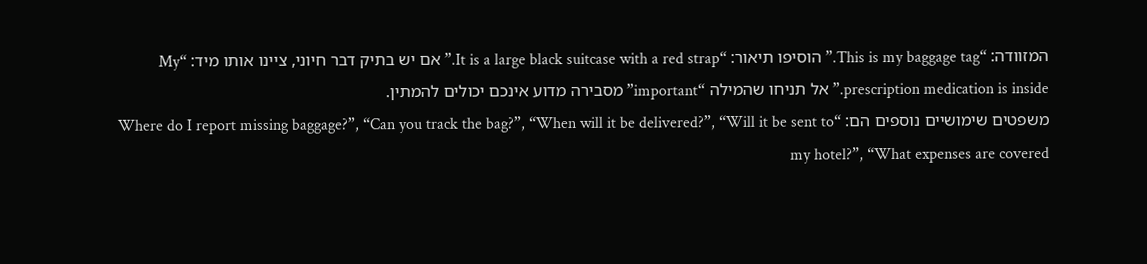המזוודה: “This is my baggage tag.” הוסיפו תיאור: “It is a large black suitcase with a red strap.” אם יש בתיק דבר חיוני, ציינו אותו מיד: “My prescription medication is inside.” אל תניחו שהמילה “important” מסבירה מדוע אינכם יכולים להמתין.
משפטים שימושיים נוספים הם: “Where do I report missing baggage?”, “Can you track the bag?”, “When will it be delivered?”, “Will it be sent to my hotel?”, “What expenses are covered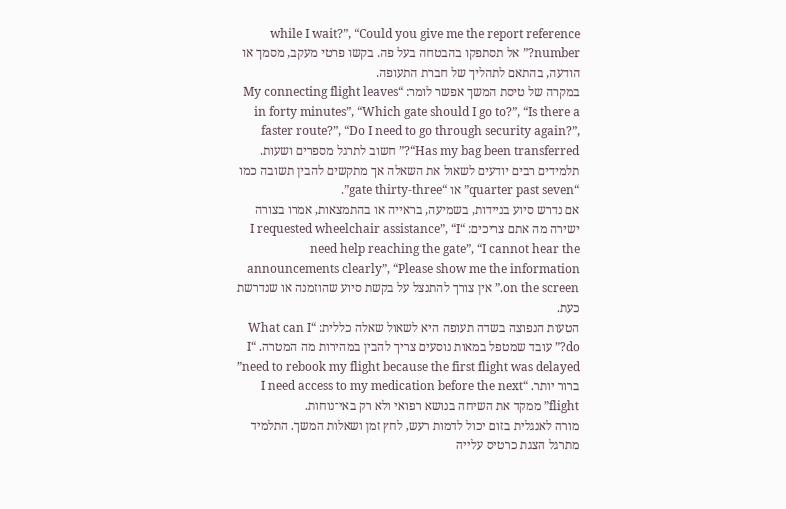while I wait?”, “Could you give me the report reference number?” אל תסתפקו בהבטחה בעל פה. בקשו פרטי מעקב, מסמך או הודעה, בהתאם לתהליך של חברת התעופה.
במקרה של טיסת המשך אפשר לומר: “My connecting flight leaves in forty minutes”, “Which gate should I go to?”, “Is there a faster route?”, “Do I need to go through security again?”, “Has my bag been transferred?” חשוב לתרגל מספרים ושעות. תלמידים רבים יודעים לשאול את השאלה אך מתקשים להבין תשובה כמו “quarter past seven” או “gate thirty-three”.
אם נדרש סיוע בניידות, בשמיעה, בראייה או בהתמצאות, אמרו בצורה ישירה מה אתם צריכים: “I requested wheelchair assistance”, “I need help reaching the gate”, “I cannot hear the announcements clearly”, “Please show me the information on the screen.” אין צורך להתנצל על בקשת סיוע שהוזמנה או שנדרשת כעת.
הטעות הנפוצה בשדה תעופה היא לשאול שאלה כללית: “What can I do?” עובד שמטפל במאות נוסעים צריך להבין במהירות מה המטרה. “I need to rebook my flight because the first flight was delayed” ברור יותר. “I need access to my medication before the next flight” ממקד את השיחה בנושא רפואי ולא רק באי־נוחות.
מורה לאנגלית בזום יכול לדמות רעש, לחץ זמן ושאלות המשך. התלמיד מתרגל הצגת כרטיס עלייה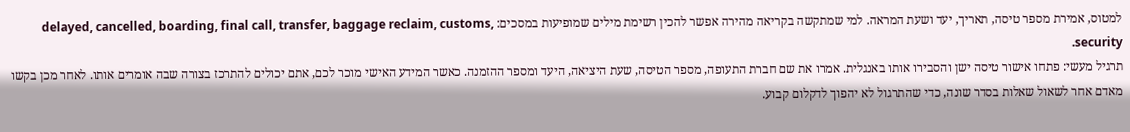למטוס, אמירת מספר טיסה, תאריך, יעד ושעת המראה. למי שמתקשה בקריאה מהירה אפשר להכין רשימת מילים שמופיעות במסכים: delayed, cancelled, boarding, final call, transfer, baggage reclaim, customs, security.
תרגיל מעשי: פתחו אישור טיסה ישן והסבירו אותו באנגלית. אמרו את שם חברת התעופה, מספר הטיסה, שעת היציאה, היעד ומספר ההזמנה. כאשר המידע האישי מוכר לכם, אתם יכולים להתרכז בצורה שבה אומרים אותו. לאחר מכן בקשו מאדם אחר לשאול שאלות בסדר שונה, כדי שהתרגול לא יהפוך לדקלום קבוע.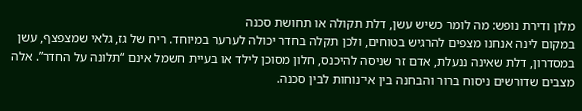מלון ודירת נופש: מה לומר כשיש עשן, דלת תקולה או תחושת סכנה
במקום לינה אנחנו מצפים להרגיש בטוחים, ולכן תקלה בחדר יכולה לערער במיוחד. ריח של גז, גלאי שמצפצף, עשן במסדרון, דלת שאינה ננעלת, אדם זר שניסה להיכנס, חלון מסוכן לילד או בעיית חשמל אינם “תלונה על החדר”. אלה מצבים שדורשים ניסוח ברור והבחנה בין אי־נוחות לבין סכנה.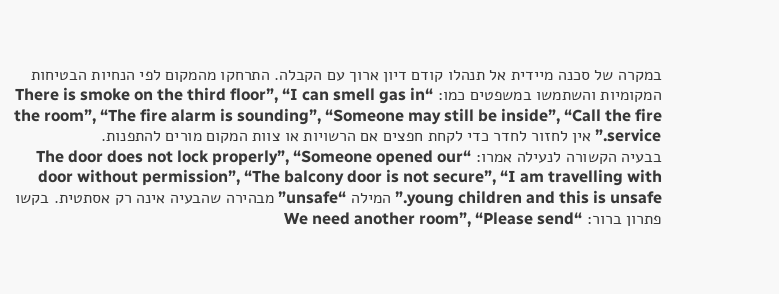במקרה של סכנה מיידית אל תנהלו קודם דיון ארוך עם הקבלה. התרחקו מהמקום לפי הנחיות הבטיחות המקומיות והשתמשו במשפטים כמו: “There is smoke on the third floor”, “I can smell gas in the room”, “The fire alarm is sounding”, “Someone may still be inside”, “Call the fire service.” אין לחזור לחדר כדי לקחת חפצים אם הרשויות או צוות המקום מורים להתפנות.
בבעיה הקשורה לנעילה אמרו: “The door does not lock properly”, “Someone opened our door without permission”, “The balcony door is not secure”, “I am travelling with young children and this is unsafe.” המילה “unsafe” מבהירה שהבעיה אינה רק אסתטית. בקשו פתרון ברור: “We need another room”, “Please send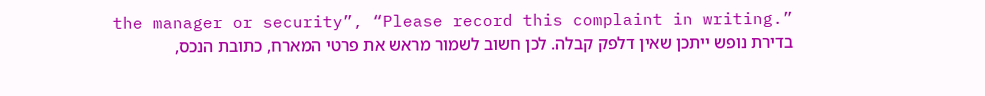the manager or security”, “Please record this complaint in writing.”
בדירת נופש ייתכן שאין דלפק קבלה. לכן חשוב לשמור מראש את פרטי המארח, כתובת הנכס,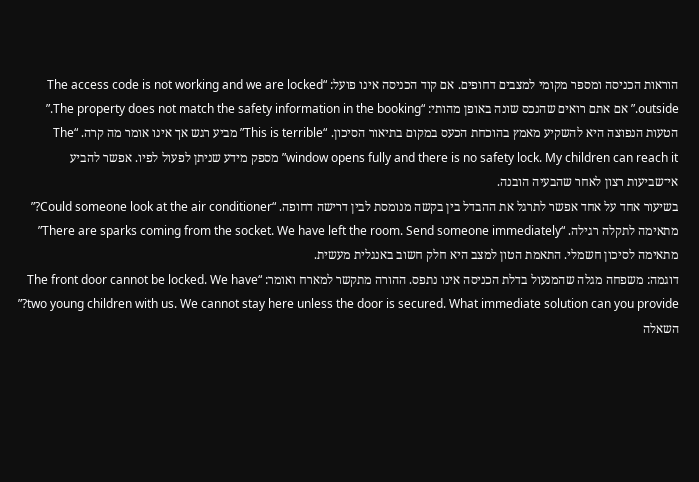הוראות הכניסה ומספר מקומי למצבים דחופים. אם קוד הכניסה אינו פועל: “The access code is not working and we are locked outside.” אם אתם רואים שהנכס שונה באופן מהותי: “The property does not match the safety information in the booking.”
הטעות הנפוצה היא להשקיע מאמץ בהוכחת הכעס במקום בתיאור הסיכון. “This is terrible” מביע רגש אך אינו אומר מה קרה. “The window opens fully and there is no safety lock. My children can reach it” מספק מידע שניתן לפעול לפיו. אפשר להביע אי־שביעות רצון לאחר שהבעיה הובנה.
בשיעור אחד על אחד אפשר לתרגל את ההבדל בין בקשה מנומסת לבין דרישה דחופה. “Could someone look at the air conditioner?” מתאימה לתקלה רגילה. “There are sparks coming from the socket. We have left the room. Send someone immediately” מתאימה לסיכון חשמלי. התאמת הטון למצב היא חלק חשוב באנגלית מעשית.
דוגמה: משפחה מגלה שהמנעול בדלת הכניסה אינו נתפס. ההורה מתקשר למארח ואומר: “The front door cannot be locked. We have two young children with us. We cannot stay here unless the door is secured. What immediate solution can you provide?” השאלה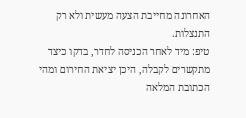האחרונה מחייבת הצעה מעשית ולא רק התנצלות.
טיפ: מיד לאחר הכניסה לחדר, בדקו כיצד מתקשרים לקבלה, היכן יציאת החירום ומהי הכתובת המלאה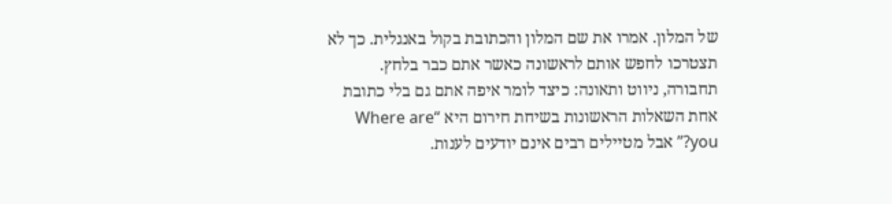של המלון. אמרו את שם המלון והכתובת בקול באנגלית. כך לא תצטרכו לחפש אותם לראשונה כאשר אתם כבר בלחץ.
תחבורה, ניווט ותאונה: כיצד לומר איפה אתם גם בלי כתובת
אחת השאלות הראשונות בשיחת חירום היא “Where are you?” אבל מטיילים רבים אינם יודעים לענות.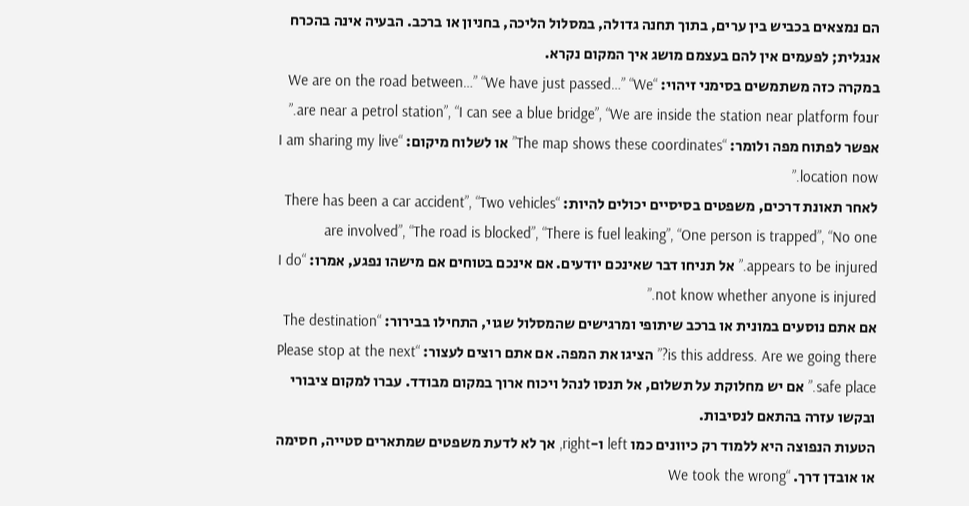הם נמצאים בכביש בין ערים, בתוך תחנה גדולה, במסלול הליכה, בחניון או ברכב. הבעיה אינה בהכרח אנגלית; לפעמים אין להם בעצמם מושג איך המקום נקרא.
במקרה כזה משתמשים בסימני זיהוי: “We are on the road between…” “We have just passed…” “We are near a petrol station”, “I can see a blue bridge”, “We are inside the station near platform four.” אפשר לפתוח מפה ולומר: “The map shows these coordinates” או לשלוח מיקום: “I am sharing my live location now.”
לאחר תאונת דרכים, משפטים בסיסיים יכולים להיות: “There has been a car accident”, “Two vehicles are involved”, “The road is blocked”, “There is fuel leaking”, “One person is trapped”, “No one appears to be injured.” אל תניחו דבר שאינכם יודעים. אם אינכם בטוחים אם מישהו נפגע, אמרו: “I do not know whether anyone is injured.”
אם אתם נוסעים במונית או ברכב שיתופי ומרגישים שהמסלול שגוי, התחילו בבירור: “The destination is this address. Are we going there?” הציגו את המפה. אם אתם רוצים לעצור: “Please stop at the next safe place.” אם יש מחלוקת על תשלום, אל תנסו לנהל ויכוח ארוך במקום מבודד. עברו למקום ציבורי ובקשו עזרה בהתאם לנסיבות.
הטעות הנפוצה היא ללמוד רק כיוונים כמו left ו-right, אך לא לדעת משפטים שמתארים סטייה, חסימה או אובדן דרך. “We took the wrong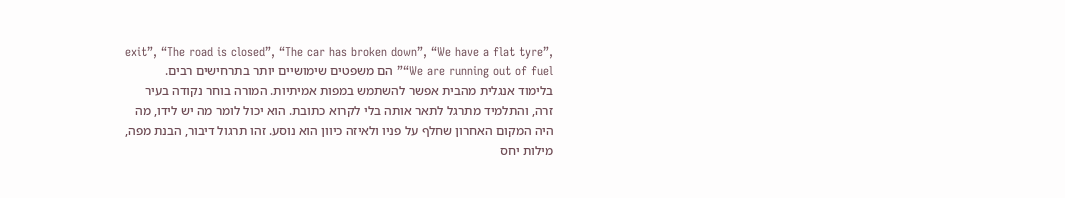exit”, “The road is closed”, “The car has broken down”, “We have a flat tyre”, “We are running out of fuel” הם משפטים שימושיים יותר בתרחישים רבים.
בלימוד אנגלית מהבית אפשר להשתמש במפות אמיתיות. המורה בוחר נקודה בעיר זרה, והתלמיד מתרגל לתאר אותה בלי לקרוא כתובת. הוא יכול לומר מה יש לידו, מה היה המקום האחרון שחלף על פניו ולאיזה כיוון הוא נוסע. זהו תרגול דיבור, הבנת מפה, מילות יחס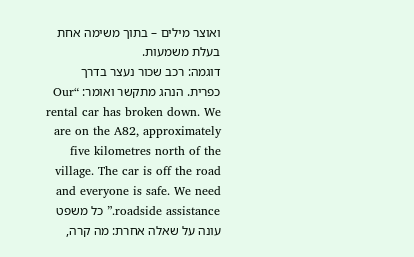ואוצר מילים – בתוך משימה אחת בעלת משמעות.
דוגמה: רכב שכור נעצר בדרך כפרית. הנהג מתקשר ואומר: “Our rental car has broken down. We are on the A82, approximately five kilometres north of the village. The car is off the road and everyone is safe. We need roadside assistance.” כל משפט עונה על שאלה אחרת: מה קרה,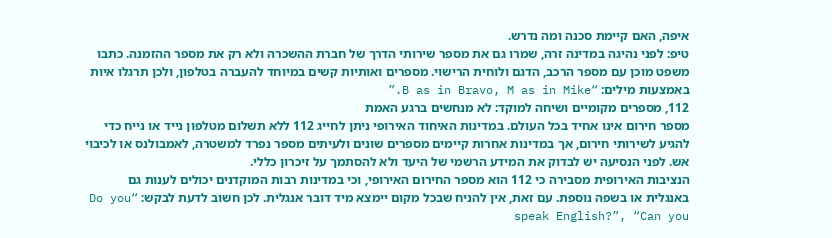איפה, האם קיימת סכנה ומה נדרש.
טיפ: לפני נהיגה במדינה זרה, שמרו גם את מספר שירותי הדרך של חברת ההשכרה ולא רק את מספר ההזמנה. כתבו משפט מוכן עם מספר הרכב, הדגם ולוחית הרישוי. מספרים ואותיות קשים במיוחד להעברה בטלפון, ולכן תרגלו איות באמצעות מילים: “B as in Bravo, M as in Mike.”
112, מספרים מקומיים ושיחה למוקד: לא מנחשים ברגע האמת
מספר חירום אינו אחיד בכל העולם. במדינות האיחוד האירופי ניתן לחייג 112 ללא תשלום מטלפון נייד או נייח כדי להגיע לשירותי חירום, אך במדינות אחרות קיימים מספרים שונים ולעיתים מספר נפרד למשטרה, לאמבולנס או לכיבוי אש. לפני הנסיעה יש לבדוק את המידע הרשמי של היעד ולא להסתמך על זיכרון כללי.
הנציבות האירופית מסבירה כי 112 הוא מספר החירום האירופי, וכי במדינות רבות המוקדנים יכולים לענות גם באנגלית או בשפה נוספת. עם זאת, אין להניח שבכל מקום יימצא מיד דובר אנגלית. לכן חשוב לדעת לבקש: “Do you speak English?”, “Can you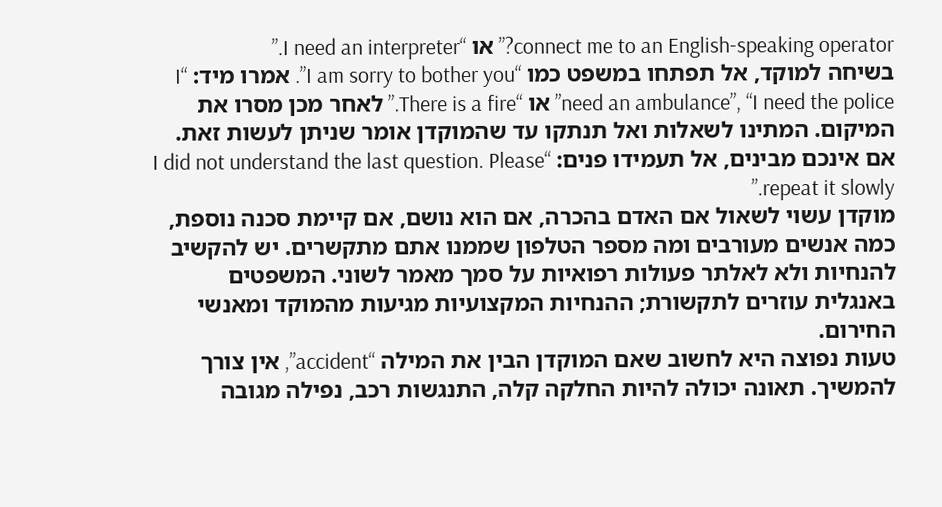connect me to an English-speaking operator?” או “I need an interpreter.”
בשיחה למוקד, אל תפתחו במשפט כמו “I am sorry to bother you”. אמרו מיד: “I need an ambulance”, “I need the police” או “There is a fire.” לאחר מכן מסרו את המיקום. המתינו לשאלות ואל תנתקו עד שהמוקדן אומר שניתן לעשות זאת. אם אינכם מבינים, אל תעמידו פנים: “I did not understand the last question. Please repeat it slowly.”
מוקדן עשוי לשאול אם האדם בהכרה, אם הוא נושם, אם קיימת סכנה נוספת, כמה אנשים מעורבים ומה מספר הטלפון שממנו אתם מתקשרים. יש להקשיב להנחיות ולא לאלתר פעולות רפואיות על סמך מאמר לשוני. המשפטים באנגלית עוזרים לתקשורת; ההנחיות המקצועיות מגיעות מהמוקד ומאנשי החירום.
טעות נפוצה היא לחשוב שאם המוקדן הבין את המילה “accident”, אין צורך להמשיך. תאונה יכולה להיות החלקה קלה, התנגשות רכב, נפילה מגובה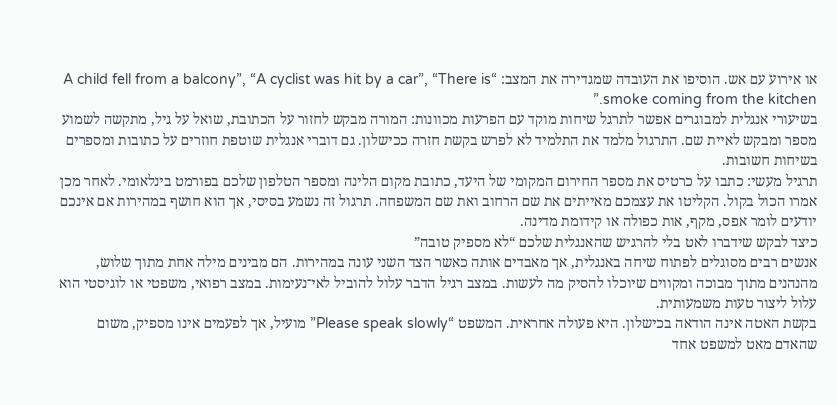או אירוע עם אש. הוסיפו את העובדה שמגדירה את המצב: “A child fell from a balcony”, “A cyclist was hit by a car”, “There is smoke coming from the kitchen.”
בשיעורי אנגלית למבוגרים אפשר לתרגל שיחות מוקד עם הפרעות מכוונות: המורה מבקש לחזור על הכתובת, שואל על גיל, מתקשה לשמוע מספר ומבקש לאיית שם. התרגול מלמד את התלמיד לא לפרש בקשת חזרה ככישלון. גם דוברי אנגלית שוטפת חוזרים על כתובות ומספרים בשיחות חשובות.
תרגיל מעשי: כתבו על כרטיס את מספר החירום המקומי של היעד, כתובת מקום הלינה ומספר הטלפון שלכם בפורמט בינלאומי. לאחר מכן אמרו הכול בקול. הקליטו את עצמכם מאייתים את שם הרחוב ואת שם המשפחה. תרגול זה נשמע בסיסי, אך הוא חושף במהירות אם אינכם יודעים לומר אפס, מקף, אות כפולה או קידומת מדינה.
כיצד לבקש שידברו לאט בלי להרגיש שהאנגלית שלכם “לא מספיק טובה”
אנשים רבים מסוגלים לפתוח שיחה באנגלית, אך מאבדים אותה כאשר הצד השני עונה במהירות. הם מבינים מילה אחת מתוך שלוש, מהנהנים מתוך מבוכה ומקווים שיוכלו להסיק מה לעשות. במצב רגיל הדבר עלול להוביל לאי־נעימות. במצב רפואי, משפטי או לוגיסטי הוא עלול ליצור טעות משמעותית.
בקשת האטה אינה הודאה בכישלון. היא פעולה אחראית. המשפט “Please speak slowly” מועיל, אך לפעמים אינו מספיק, משום שהאדם מאט למשפט אחד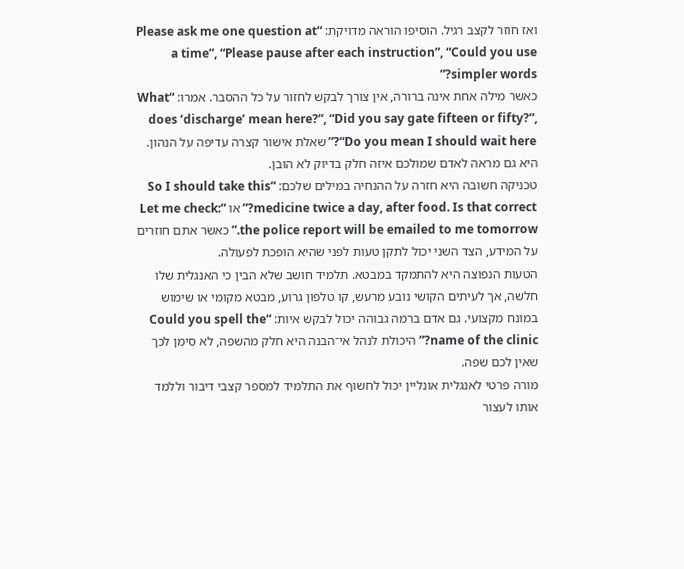ואז חוזר לקצב רגיל. הוסיפו הוראה מדויקת: “Please ask me one question at a time”, “Please pause after each instruction”, “Could you use simpler words?”
כאשר מילה אחת אינה ברורה, אין צורך לבקש לחזור על כל ההסבר. אמרו: “What does ‘discharge’ mean here?”, “Did you say gate fifteen or fifty?”, “Do you mean I should wait here?” שאלת אישור קצרה עדיפה על הנהון. היא גם מראה לאדם שמולכם איזה חלק בדיוק לא הובן.
טכניקה חשובה היא חזרה על ההנחיה במילים שלכם: “So I should take this medicine twice a day, after food. Is that correct?” או “Let me check: the police report will be emailed to me tomorrow.” כאשר אתם חוזרים על המידע, הצד השני יכול לתקן טעות לפני שהיא הופכת לפעולה.
הטעות הנפוצה היא להתמקד במבטא. תלמיד חושב שלא הבין כי האנגלית שלו חלשה, אך לעיתים הקושי נובע מרעש, קו טלפון גרוע, מבטא מקומי או שימוש במונח מקצועי. גם אדם ברמה גבוהה יכול לבקש איות: “Could you spell the name of the clinic?” היכולת לנהל אי־הבנה היא חלק מהשפה, לא סימן לכך שאין לכם שפה.
מורה פרטי לאנגלית אונליין יכול לחשוף את התלמיד למספר קצבי דיבור וללמד אותו לעצור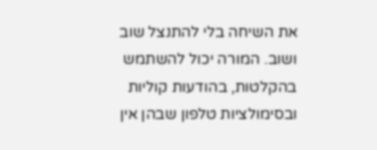את השיחה בלי להתנצל שוב ושוב. המורה יכול להשתמש בהקלטות, בהודעות קוליות ובסימולציות טלפון שבהן אין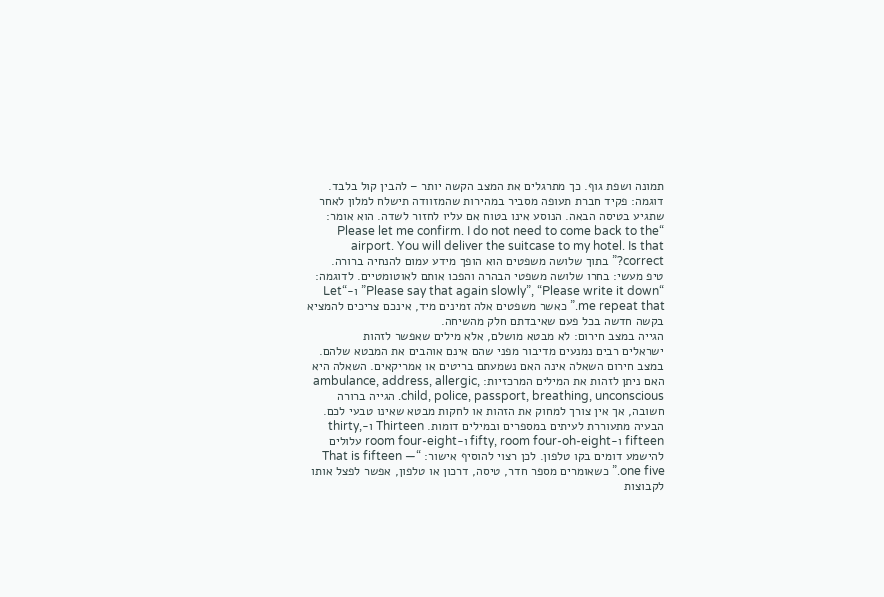תמונה ושפת גוף. כך מתרגלים את המצב הקשה יותר – להבין קול בלבד.
דוגמה: פקיד חברת תעופה מסביר במהירות שהמזוודה תישלח למלון לאחר שתגיע בטיסה הבאה. הנוסע אינו בטוח אם עליו לחזור לשדה. הוא אומר: “Please let me confirm. I do not need to come back to the airport. You will deliver the suitcase to my hotel. Is that correct?” בתוך שלושה משפטים הוא הופך מידע עמום להנחיה ברורה.
טיפ מעשי: בחרו שלושה משפטי הבהרה והפכו אותם לאוטומטיים. לדוגמה: “Please say that again slowly”, “Please write it down” ו-“Let me repeat that.” כאשר משפטים אלה זמינים מיד, אינכם צריכים להמציא בקשה חדשה בכל פעם שאיבדתם חלק מהשיחה.
הגייה במצב חירום: לא מבטא מושלם, אלא מילים שאפשר לזהות
ישראלים רבים נמנעים מדיבור מפני שהם אינם אוהבים את המבטא שלהם. במצב חירום השאלה אינה האם נשמעתם בריטים או אמריקאים. השאלה היא האם ניתן לזהות את המילים המרכזיות: ambulance, address, allergic, child, police, passport, breathing, unconscious. הגייה ברורה חשובה, אך אין צורך למחוק את הזהות או לחקות מבטא שאינו טבעי לכם.
הבעיה מתעוררת לעיתים במספרים ובמילים דומות. Thirteen ו-thirty, fifteen ו-fifty, room four-oh-eight ו-room four-eight עלולים להישמע דומים בקו טלפון. לכן רצוי להוסיף אישור: “That is fifteen — one five.” כשאומרים מספר חדר, טיסה, דרכון או טלפון, אפשר לפצל אותו לקבוצות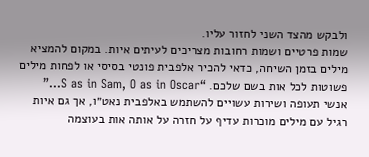ולבקש מהצד השני לחזור עליו.
שמות פרטיים ושמות רחובות מצריכים לעיתים איות. במקום להמציא מילים בזמן השיחה, כדאי להכיר אלפבית פונטי בסיסי או לפחות מילים פשוטות לכל אות בשם שלכם. “S as in Sam, O as in Oscar…” אנשי תעופה ושירות עשויים להשתמש באלפבית נאט״ו, אך גם איות רגיל עם מילים מוכרות עדיף על חזרה על אותה אות בעוצמה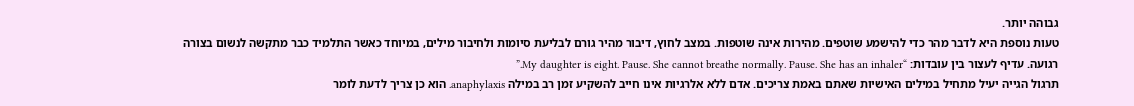גבוהה יותר.
טעות נוספת היא לדבר מהר כדי להישמע שוטפים. מהירות אינה שוטפות. במצב לחוץ, דיבור מהיר גורם לבליעת סיומות ולחיבור מילים, במיוחד כאשר התלמיד כבר מתקשה לנשום בצורה רגועה. עדיף לעצור בין עובדות: “My daughter is eight. Pause. She cannot breathe normally. Pause. She has an inhaler.”
תרגול הגייה יעיל מתחיל במילים האישיות שאתם באמת צריכים. אדם ללא אלרגיות אינו חייב להשקיע זמן רב במילה anaphylaxis. הוא כן צריך לדעת לומר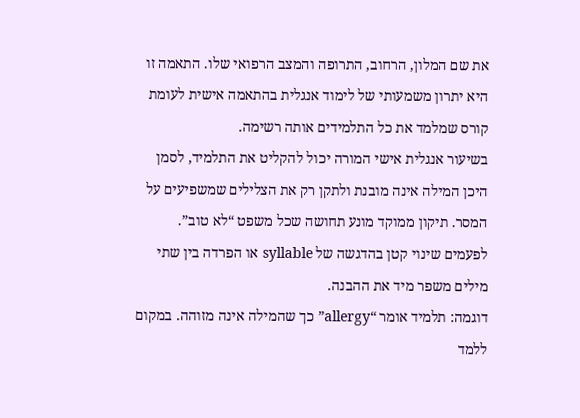את שם המלון, הרחוב, התרופה והמצב הרפואי שלו. התאמה זו היא יתרון משמעותי של לימוד אנגלית בהתאמה אישית לעומת קורס שמלמד את כל התלמידים אותה רשימה.
בשיעור אנגלית אישי המורה יכול להקליט את התלמיד, לסמן היכן המילה אינה מובנת ולתקן רק את הצלילים שמשפיעים על המסר. תיקון ממוקד מונע תחושה שכל משפט “לא טוב”. לפעמים שינוי קטן בהדגשה של syllable או הפרדה בין שתי מילים משפר מיד את ההבנה.
דוגמה: תלמיד אומר “allergy” כך שהמילה אינה מזוהה. במקום ללמד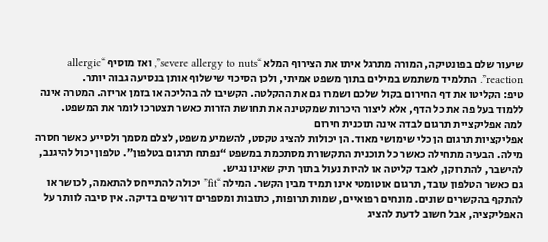שיעור שלם בפונטיקה, המורה מתרגל איתו את הצירוף המלא “severe allergy to nuts”, ואז מוסיף “allergic reaction”. התלמיד משתמש במילים בתוך משפט אמיתי, ולכן הסיכוי שישלוף אותן בנסיעה גבוה יותר.
טיפ: הקליטו את דף החירום בקול שלכם ושמרו גם את ההקלטה. הקשיבו לה בהליכה או בזמן אריזה. המטרה אינה ללמוד בעל פה את כל הדף, אלא ליצור היכרות שמקטינה את תחושת הזרות כאשר תצטרכו לומר את המשפט.
למה אפליקציית תרגום לבדה אינה תוכנית חירום
אפליקציות תרגום הן כלי שימושי מאוד. הן יכולות להציג טקסט, להשמיע משפט, לצלם מסמך ולסייע כאשר חסרה מילה. הבעיה מתחילה כאשר כל תוכנית התקשורת מסתכמת במשפט “נפתח תרגום בטלפון”. טלפון יכול להיגנב, להישבר, להתרוקן, לאבד קליטה או להיות נעול בתוך תיק שאינו נגיש.
גם כאשר הטלפון עובד, תרגום אוטומטי אינו תמיד מבין הקשר. המילה “fit” יכולה להתייחס להתאמה, לכושר או להתקף בהקשרים שונים. מונחים רפואיים, שמות תרופות, כתובות ומספרים דורשים בדיקה. אין סיבה לוותר על האפליקציה, אבל חשוב לדעת להציג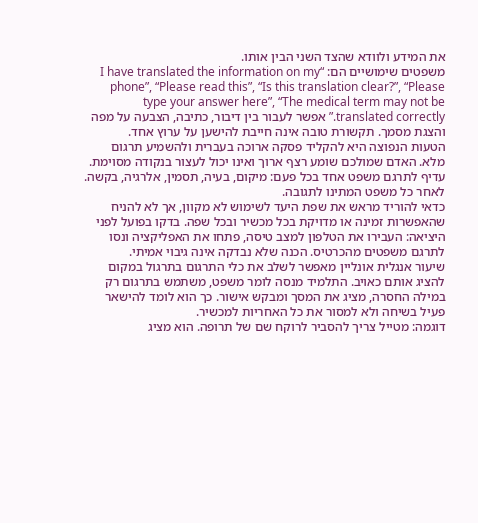את המידע ולוודא שהצד השני הבין אותו.
משפטים שימושיים הם: “I have translated the information on my phone”, “Please read this”, “Is this translation clear?”, “Please type your answer here”, “The medical term may not be translated correctly.” אפשר לעבור בין דיבור, כתיבה, הצבעה על מפה והצגת מסמך. תקשורת טובה אינה חייבת להישען על ערוץ אחד.
הטעות הנפוצה היא להקליד פסקה ארוכה בעברית ולהשמיע תרגום מלא. האדם שמולכם שומע רצף ארוך ואינו יכול לעצור בנקודה מסוימת. עדיף לתרגם משפט אחד בכל פעם: מיקום, בעיה, תסמין, אלרגיה, בקשה. לאחר כל משפט המתינו לתגובה.
כדאי להוריד מראש את שפת היעד לשימוש לא מקוון, אך לא להניח שהאפשרות זמינה או מדויקת בכל מכשיר ובכל שפה. בדקו בפועל לפני היציאה: העבירו את הטלפון למצב טיסה, פתחו את האפליקציה ונסו לתרגם משפטים מהכרטיס. הכנה שלא נבדקה אינה גיבוי אמיתי.
שיעור אנגלית אונליין מאפשר לשלב את כלי התרגום בתרגול במקום להציג אותם כאויב. התלמיד מנסה לומר משפט, משתמש בתרגום רק במילה החסרה, מציג את המסך ומבקש אישור. כך הוא לומד להישאר פעיל בשיחה ולא למסור את כל האחריות למכשיר.
דוגמה: מטייל צריך להסביר לרוקח שם של תרופה. הוא מציג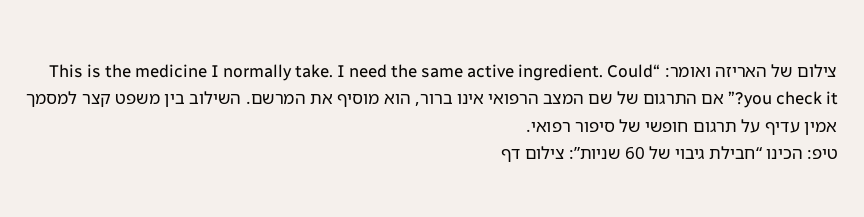צילום של האריזה ואומר: “This is the medicine I normally take. I need the same active ingredient. Could you check it?” אם התרגום של שם המצב הרפואי אינו ברור, הוא מוסיף את המרשם. השילוב בין משפט קצר למסמך אמין עדיף על תרגום חופשי של סיפור רפואי.
טיפ: הכינו “חבילת גיבוי של 60 שניות”: צילום דף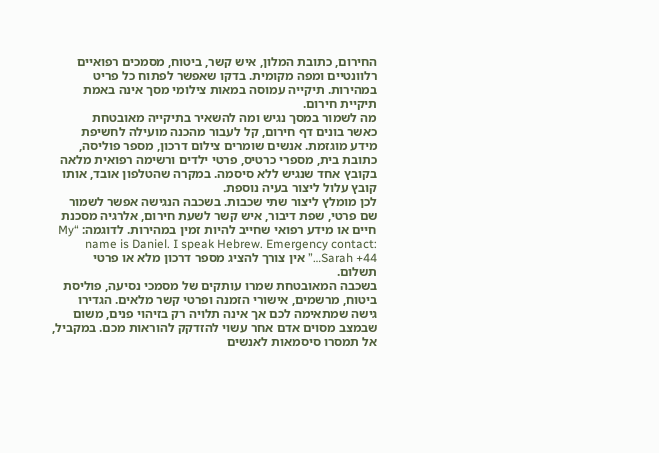החירום, כתובת המלון, איש קשר, ביטוח, מסמכים רפואיים רלוונטיים ומפה מקומית. בדקו שאפשר לפתוח כל פריט במהירות. תיקייה עמוסה במאות צילומי מסך אינה באמת תיקיית חירום.
מה לשמור במסך נגיש ומה להשאיר בתיקייה מאובטחת
כאשר בונים דף חירום, קל לעבור מהכנה מועילה לחשיפת מידע מוגזמת. אנשים שומרים צילום דרכון, מספר פוליסה, כתובת בית, מספרי כרטיס, פרטי ילדים ורשימה רפואית מלאה בקובץ אחד שנגיש ללא סיסמה. במקרה שהטלפון אובד, אותו קובץ עלול ליצור בעיה נוספת.
לכן מומלץ ליצור שתי שכבות. בשכבה הנגישה אפשר לשמור שם פרטי, שפת דיבור, איש קשר לשעת חירום, אלרגיה מסכנת חיים או מידע רפואי שחייב להיות זמין במהירות. לדוגמה: “My name is Daniel. I speak Hebrew. Emergency contact: Sarah +44…” אין צורך להציג מספר דרכון מלא או פרטי תשלום.
בשכבה המאובטחת שמרו עותקים של מסמכי נסיעה, פוליסת ביטוח, מרשמים, אישורי הזמנה ופרטי קשר מלאים. הגדירו גישה שמתאימה לכם אך אינה תלויה רק בזיהוי פנים, משום שבמצב מסוים אדם אחר עשוי להזדקק להוראות מכם. במקביל, אל תמסרו סיסמאות לאנשים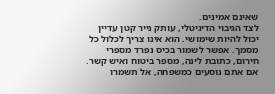שאינם אמינים.
לצד הגיבוי הדיגיטלי, עותק נייר קטן עדיין יכול להיות שימושי. הוא אינו צריך לכלול כל מסמך. אפשר לשמור בכיס נפרד מספרי חירום, כתובת לינה, מספר ביטוח ואיש קשר. אם אתם נוסעים כמשפחה, אל תשמרו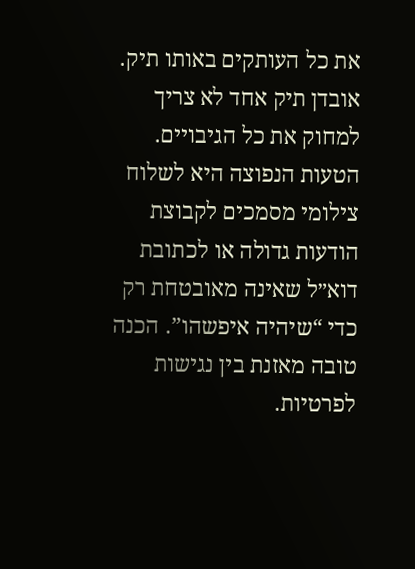את כל העותקים באותו תיק. אובדן תיק אחד לא צריך למחוק את כל הגיבויים.
הטעות הנפוצה היא לשלוח צילומי מסמכים לקבוצת הודעות גדולה או לכתובת דוא״ל שאינה מאובטחת רק כדי “שיהיה איפשהו”. הכנה טובה מאזנת בין נגישות לפרטיות.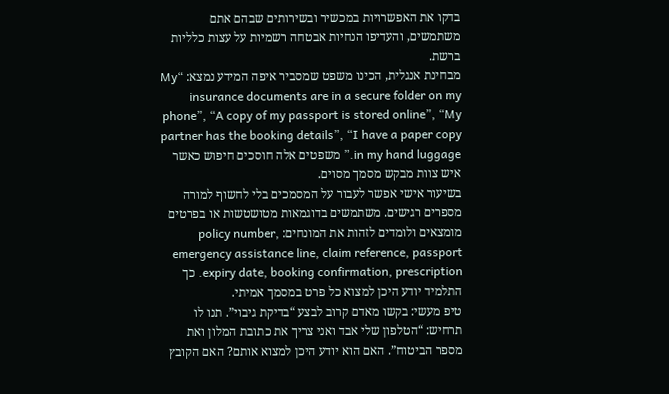בדקו את האפשרויות במכשיר ובשירותים שבהם אתם משתמשים, והעדיפו הנחיות אבטחה רשמיות על עצות כלליות ברשת.
מבחינת אנגלית, הכינו משפט שמסביר איפה המידע נמצא: “My insurance documents are in a secure folder on my phone”, “A copy of my passport is stored online”, “My partner has the booking details”, “I have a paper copy in my hand luggage.” משפטים אלה חוסכים חיפוש כאשר איש צוות מבקש מסמך מסוים.
בשיעור אישי אפשר לעבור על המסמכים בלי לחשוף למורה מספרים רגישים. משתמשים בדוגמאות מטושטשות או בפרטים מומצאים ולומדים לזהות את המונחים: policy number, emergency assistance line, claim reference, passport expiry date, booking confirmation, prescription. כך התלמיד יודע היכן למצוא כל פרט במסמך אמיתי.
טיפ מעשי: בקשו מאדם קרוב לבצע “בדיקת גיבוי”. תנו לו תרחיש: “הטלפון שלי אבד ואני צריך את כתובת המלון ואת מספר הביטוח”. האם הוא יודע היכן למצוא אותם? האם הקובץ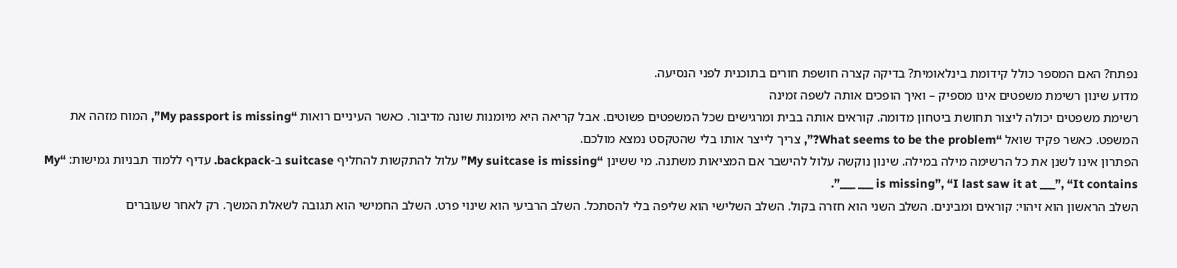נפתח? האם המספר כולל קידומת בינלאומית? בדיקה קצרה חושפת חורים בתוכנית לפני הנסיעה.
מדוע שינון רשימת משפטים אינו מספיק – ואיך הופכים אותה לשפה זמינה
רשימת משפטים יכולה ליצור תחושת ביטחון מדומה. קוראים אותה בבית ומרגישים שכל המשפטים פשוטים. אבל קריאה היא מיומנות שונה מדיבור. כאשר העיניים רואות “My passport is missing”, המוח מזהה את המשפט. כאשר פקיד שואל “What seems to be the problem?”, צריך לייצר אותו בלי שהטקסט נמצא מולכם.
הפתרון אינו לשנן את כל הרשימה מילה במילה. שינון נוקשה עלול להישבר אם המציאות משתנה. מי ששינן “My suitcase is missing” עלול להתקשות להחליף suitcase ב-backpack. עדיף ללמוד תבניות גמישות: “My ___ is missing”, “I last saw it at ___”, “It contains ___”.
השלב הראשון הוא זיהוי: קוראים ומבינים. השלב השני הוא חזרה בקול. השלב השלישי הוא שליפה בלי להסתכל. השלב הרביעי הוא שינוי פרט. השלב החמישי הוא תגובה לשאלת המשך. רק לאחר שעוברים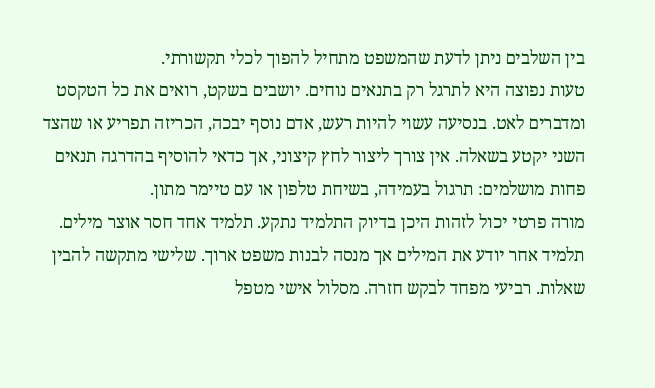בין השלבים ניתן לדעת שהמשפט מתחיל להפוך לכלי תקשורתי.
טעות נפוצה היא לתרגל רק בתנאים נוחים. יושבים בשקט, רואים את כל הטקסט ומדברים לאט. בנסיעה עשוי להיות רעש, אדם נוסף יבכה, הכריזה תפריע או שהצד השני יקטע בשאלה. אין צורך ליצור לחץ קיצוני, אך כדאי להוסיף בהדרגה תנאים פחות מושלמים: תרגול בעמידה, בשיחת טלפון או עם טיימר מתון.
מורה פרטי יכול לזהות היכן בדיוק התלמיד נתקע. תלמיד אחד חסר אוצר מילים. תלמיד אחר יודע את המילים אך מנסה לבנות משפט ארוך. שלישי מתקשה להבין שאלות. רביעי מפחד לבקש חזרה. מסלול אישי מטפל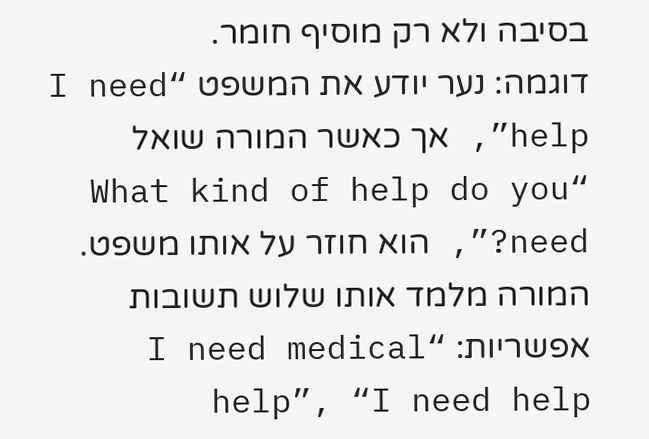בסיבה ולא רק מוסיף חומר.
דוגמה: נער יודע את המשפט “I need help”, אך כאשר המורה שואל “What kind of help do you need?”, הוא חוזר על אותו משפט. המורה מלמד אותו שלוש תשובות אפשריות: “I need medical help”, “I need help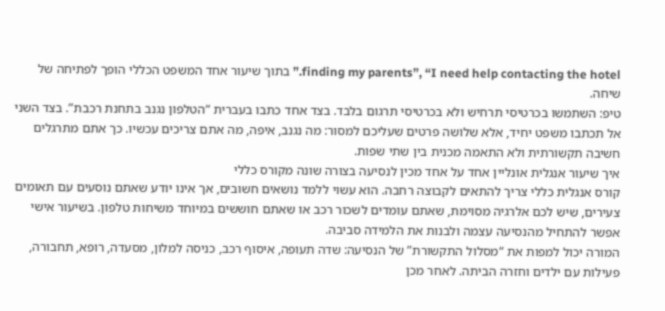finding my parents”, “I need help contacting the hotel.” בתוך שיעור אחד המשפט הכללי הופך לפתיחה של שיחה.
טיפ: השתמשו בכרטיסי תרחיש ולא בכרטיסי תרגום בלבד. בצד אחד כתבו בעברית “הטלפון נגנב בתחנת רכבת”. בצד השני אל תכתבו משפט יחיד, אלא שלושה פרטים שעליכם למסור: מה נגנב, איפה, מה אתם צריכים עכשיו. כך אתם מתרגלים חשיבה תקשורתית ולא התאמה מכנית בין שתי שפות.
איך שיעור אנגלית אונליין אחד על אחד מכין לנסיעה בצורה שונה מקורס כללי
קורס אנגלית כללי צריך להתאים לקבוצה רחבה. הוא עשוי ללמד נושאים חשובים, אך אינו יודע שאתם נוסעים עם תאומים צעירים, שיש לכם אלרגיה מסוימת, שאתם עומדים לשכור רכב או שאתם חוששים במיוחד משיחות טלפון. בשיעור אישי אפשר להתחיל מהנסיעה עצמה ולבנות את הלמידה סביבה.
המורה יכול למפות את “מסלול התקשורת” של הנסיעה: שדה תעופה, איסוף רכב, כניסה למלון, מסעדה, רופא, תחבורה, פעילות עם ילדים וחזרה הביתה. לאחר מכן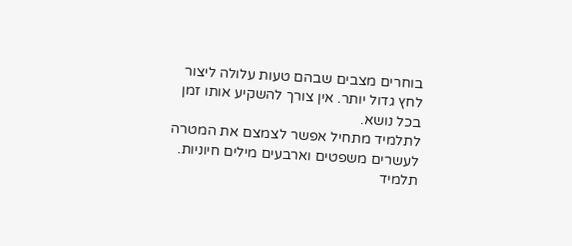בוחרים מצבים שבהם טעות עלולה ליצור לחץ גדול יותר. אין צורך להשקיע אותו זמן בכל נושא.
לתלמיד מתחיל אפשר לצמצם את המטרה לעשרים משפטים וארבעים מילים חיוניות. תלמיד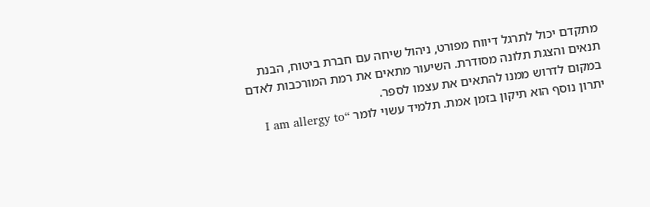מתקדם יכול לתרגל דיווח מפורט, ניהול שיחה עם חברת ביטוח, הבנת תנאים והצגת תלונה מסודרת. השיעור מתאים את רמת המורכבות לאדם במקום לדרוש ממנו להתאים את עצמו לספר.
יתרון נוסף הוא תיקון בזמן אמת. תלמיד עשוי לומר “I am allergy to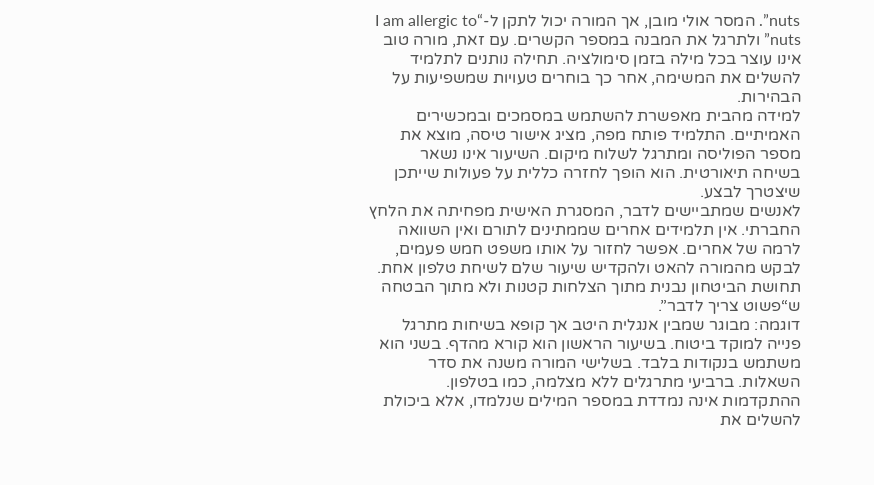nuts”. המסר אולי מובן, אך המורה יכול לתקן ל-“I am allergic to nuts” ולתרגל את המבנה במספר הקשרים. עם זאת, מורה טוב אינו עוצר בכל מילה בזמן סימולציה. תחילה נותנים לתלמיד להשלים את המשימה, אחר כך בוחרים טעויות שמשפיעות על הבהירות.
למידה מהבית מאפשרת להשתמש במסמכים ובמכשירים האמיתיים. התלמיד פותח מפה, מציג אישור טיסה, מוצא את מספר הפוליסה ומתרגל לשלוח מיקום. השיעור אינו נשאר בשיחה תיאורטית. הוא הופך לחזרה כללית על פעולות שייתכן שיצטרך לבצע.
לאנשים שמתביישים לדבר, המסגרת האישית מפחיתה את הלחץ החברתי. אין תלמידים אחרים שממתינים לתורם ואין השוואה לרמה של אחרים. אפשר לחזור על אותו משפט חמש פעמים, לבקש מהמורה להאט ולהקדיש שיעור שלם לשיחת טלפון אחת. תחושת הביטחון נבנית מתוך הצלחות קטנות ולא מתוך הבטחה ש“פשוט צריך לדבר”.
דוגמה: מבוגר שמבין אנגלית היטב אך קופא בשיחות מתרגל פנייה למוקד ביטוח. בשיעור הראשון הוא קורא מהדף. בשני הוא משתמש בנקודות בלבד. בשלישי המורה משנה את סדר השאלות. ברביעי מתרגלים ללא מצלמה, כמו בטלפון. ההתקדמות אינה נמדדת במספר המילים שנלמדו, אלא ביכולת להשלים את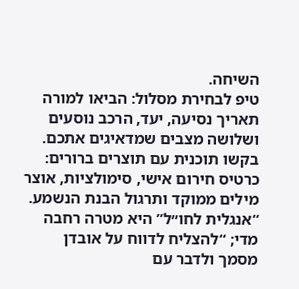השיחה.
טיפ לבחירת מסלול: הביאו למורה תאריך נסיעה, יעד, הרכב נוסעים ושלושה מצבים שמדאיגים אתכם. בקשו תוכנית עם תוצרים ברורים: כרטיס חירום אישי, סימולציות, אוצר מילים ממוקד ותרגול הבנת הנשמע. “אנגלית לחו״ל” היא מטרה רחבה מדי; “להצליח לדווח על אובדן מסמך ולדבר עם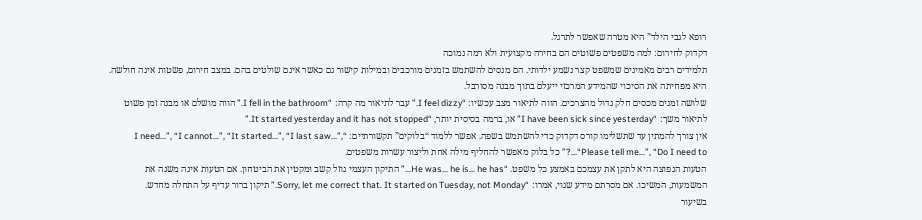רופא לגבי הילד” היא מטרה שאפשר לתרגל.
דקדוק לחירום: למה משפטים פשוטים הם בחירה מקצועית ולא רמה נמוכה
תלמידים רבים מאמינים שמשפט קצר נשמע ילדותי. הם מנסים להשתמש בזמנים מורכבים ובמילות קישור גם כאשר אינם שולטים בהם. במצב חירום, פשטות אינה חולשה. היא מפחיתה את הסיכוי שהמידע המרכזי ייעלם בתוך מבנה מסורבל.
שלושה זמנים מכסים חלק גדול מהצרכים. הווה לתיאור מצב עכשיו: “I feel dizzy.” עבר לתיאור מה קרה: “I fell in the bathroom.” הווה מושלם או מבנה זמן פשוט לתיאור משך: “I have been sick since yesterday” או, ברמה בסיסית יותר, “It started yesterday and it has not stopped.”
אין צורך להמתין עד שתשלימו קורס דקדוק כדי להשתמש בשפה. אפשר ללמוד “בלוקים” תקשורתיים: “I need…”, “I cannot…”, “It started…”, “I last saw…”, “Please tell me…”, “Do I need to…?” כל בלוק מאפשר להחליף מילה אחת וליצור עשרות משפטים.
הטעות הנפוצה היא לתקן את עצמכם באמצע כל משפט. “He was… he is… he has…” התיקון העצמי גוזל קשב ומקטין את הביטחון. אם הטעות אינה משנה את המשמעות, המשיכו. אם מסרתם מידע שגוי, אמרו: “Sorry, let me correct that. It started on Tuesday, not Monday.” תיקון ברור עדיף על התחלה מחדש.
בשיעור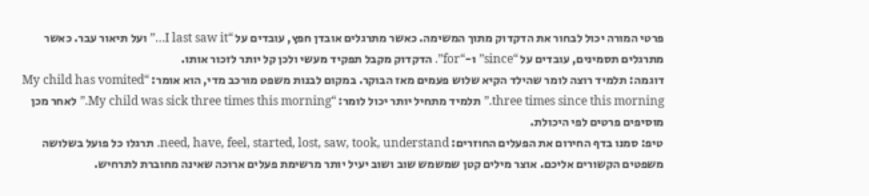פרטי המורה יכול לבחור את הדקדוק מתוך המשימה. כאשר מתרגלים אובדן חפץ, עובדים על “I last saw it…” ועל תיאור עבר. כאשר מתרגלים תסמינים, עובדים על “since” ו-“for”. הדקדוק מקבל תפקיד מעשי ולכן קל יותר לזכור אותו.
דוגמה: תלמיד רוצה לומר שהילד הקיא שלוש פעמים מאז הבוקר. במקום לבנות משפט מורכב מדי, הוא אומר: “My child has vomited three times since this morning.” תלמיד מתחיל יותר יכול לומר: “My child was sick three times this morning.” לאחר מכן מוסיפים פרטים לפי היכולת.
טיפ: סמנו בדף החירום את הפעלים החוזרים: need, have, feel, started, lost, saw, took, understand. תרגלו כל פועל בשלושה משפטים הקשורים אליכם. אוצר מילים קטן שמשמש שוב ושוב יעיל יותר מרשימת פעלים ארוכה שאינה מחוברת לתרחיש.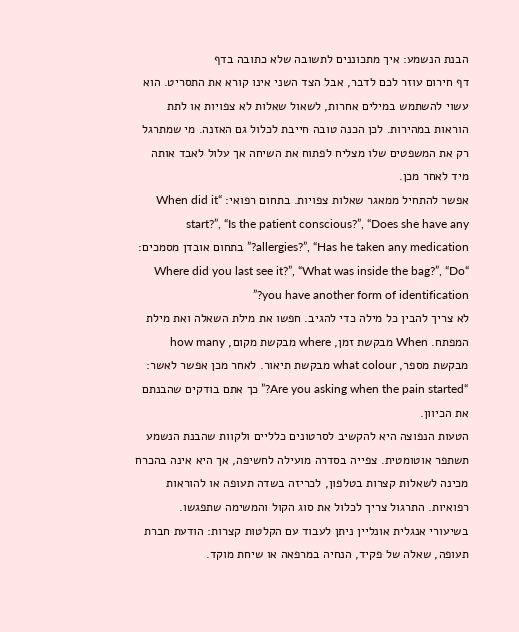הבנת הנשמע: איך מתכוננים לתשובה שלא כתובה בדף
דף חירום עוזר לכם לדבר, אבל הצד השני אינו קורא את התסריט. הוא עשוי להשתמש במילים אחרות, לשאול שאלות לא צפויות או לתת הוראות במהירות. לכן הכנה טובה חייבת לכלול גם האזנה. מי שמתרגל רק את המשפטים שלו מצליח לפתוח את השיחה אך עלול לאבד אותה מיד לאחר מכן.
אפשר להתחיל ממאגר שאלות צפויות. בתחום רפואי: “When did it start?”, “Is the patient conscious?”, “Does she have any allergies?”, “Has he taken any medication?” בתחום אובדן מסמכים: “Where did you last see it?”, “What was inside the bag?”, “Do you have another form of identification?”
לא צריך להבין כל מילה כדי להגיב. חפשו את מילת השאלה ואת מילת המפתח. When מבקשת זמן, where מבקשת מקום, how many מבקשת מספר, what colour מבקשת תיאור. לאחר מכן אפשר לאשר: “Are you asking when the pain started?” כך אתם בודקים שהבנתם את הכיוון.
הטעות הנפוצה היא להקשיב לסרטונים כלליים ולקוות שהבנת הנשמע תשתפר אוטומטית. צפייה בסדרה מועילה לחשיפה, אך היא אינה בהכרח מכינה לשאלות קצרות בטלפון, לכריזה בשדה תעופה או להוראות רפואיות. התרגול צריך לכלול את סוג הקול והמשימה שתפגשו.
בשיעורי אנגלית אונליין ניתן לעבוד עם הקלטות קצרות: הודעת חברת תעופה, שאלה של פקיד, הנחיה במרפאה או שיחת מוקד.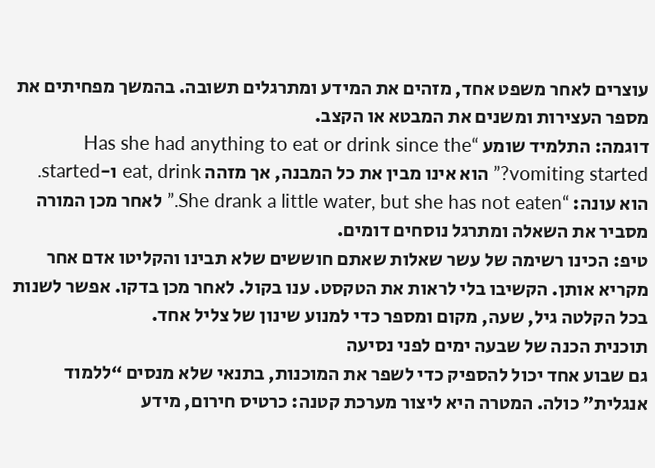עוצרים לאחר משפט אחד, מזהים את המידע ומתרגלים תשובה. בהמשך מפחיתים את מספר העצירות ומשנים את המבטא או הקצב.
דוגמה: התלמיד שומע “Has she had anything to eat or drink since the vomiting started?” הוא אינו מבין את כל המבנה, אך מזהה eat, drink ו-started. הוא עונה: “She drank a little water, but she has not eaten.” לאחר מכן המורה מסביר את השאלה ומתרגל נוסחים דומים.
טיפ: הכינו רשימה של עשר שאלות שאתם חוששים שלא תבינו והקליטו אדם אחר מקריא אותן. הקשיבו בלי לראות את הטקסט. ענו בקול. לאחר מכן בדקו. אפשר לשנות בכל הקלטה גיל, שעה, מקום ומספר כדי למנוע שינון של צליל אחד.
תוכנית הכנה של שבעה ימים לפני נסיעה
גם שבוע אחד יכול להספיק כדי לשפר את המוכנות, בתנאי שלא מנסים “ללמוד אנגלית” כולה. המטרה היא ליצור מערכת קטנה: כרטיס חירום, מידע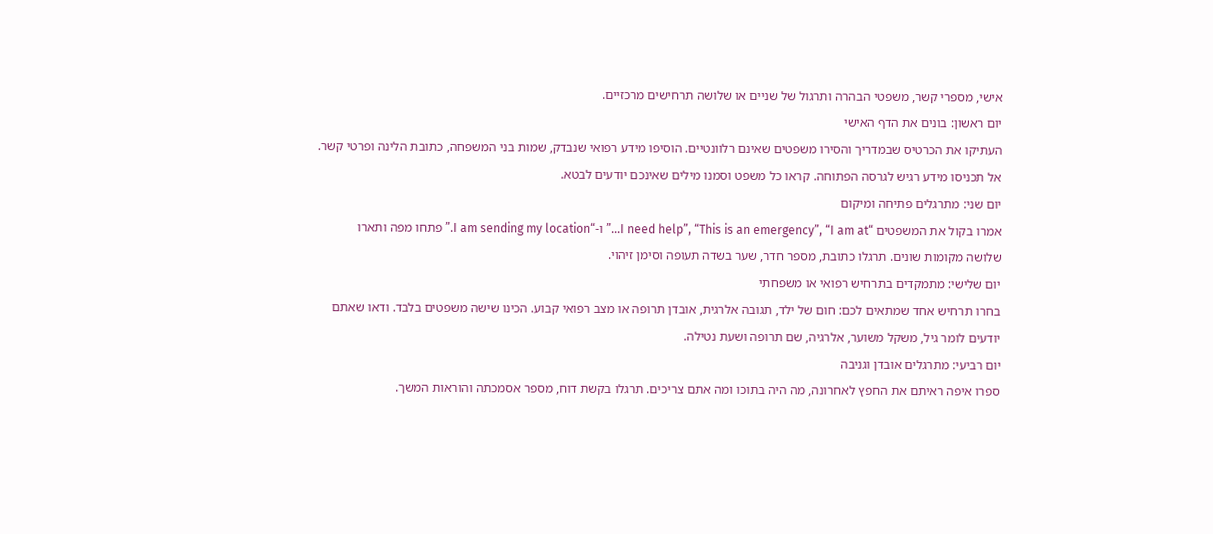אישי, מספרי קשר, משפטי הבהרה ותרגול של שניים או שלושה תרחישים מרכזיים.
יום ראשון: בונים את הדף האישי
העתיקו את הכרטיס שבמדריך והסירו משפטים שאינם רלוונטיים. הוסיפו מידע רפואי שנבדק, שמות בני המשפחה, כתובת הלינה ופרטי קשר. אל תכניסו מידע רגיש לגרסה הפתוחה. קראו כל משפט וסמנו מילים שאינכם יודעים לבטא.
יום שני: מתרגלים פתיחה ומיקום
אמרו בקול את המשפטים “I need help”, “This is an emergency”, “I am at…” ו-“I am sending my location.” פתחו מפה ותארו שלושה מקומות שונים. תרגלו כתובת, מספר חדר, שער בשדה תעופה וסימן זיהוי.
יום שלישי: מתמקדים בתרחיש רפואי או משפחתי
בחרו תרחיש אחד שמתאים לכם: חום של ילד, תגובה אלרגית, אובדן תרופה או מצב רפואי קבוע. הכינו שישה משפטים בלבד. ודאו שאתם יודעים לומר גיל, משקל משוער, אלרגיה, שם תרופה ושעת נטילה.
יום רביעי: מתרגלים אובדן וגניבה
ספרו איפה ראיתם את החפץ לאחרונה, מה היה בתוכו ומה אתם צריכים. תרגלו בקשת דוח, מספר אסמכתה והוראות המשך.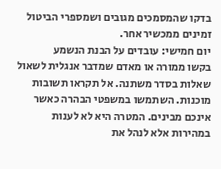בדקו שהמסמכים מגובים ושמספרי הביטול זמינים ממכשיר אחר.
יום חמישי: עובדים על הבנת הנשמע
בקשו ממורה או מאדם שמדבר אנגלית לשאול שאלות בסדר משתנה. אל תקראו תשובות מוכנות. השתמשו במשפטי הבהרה כאשר אינכם מבינים. המטרה היא לא לענות במהירות אלא לנהל את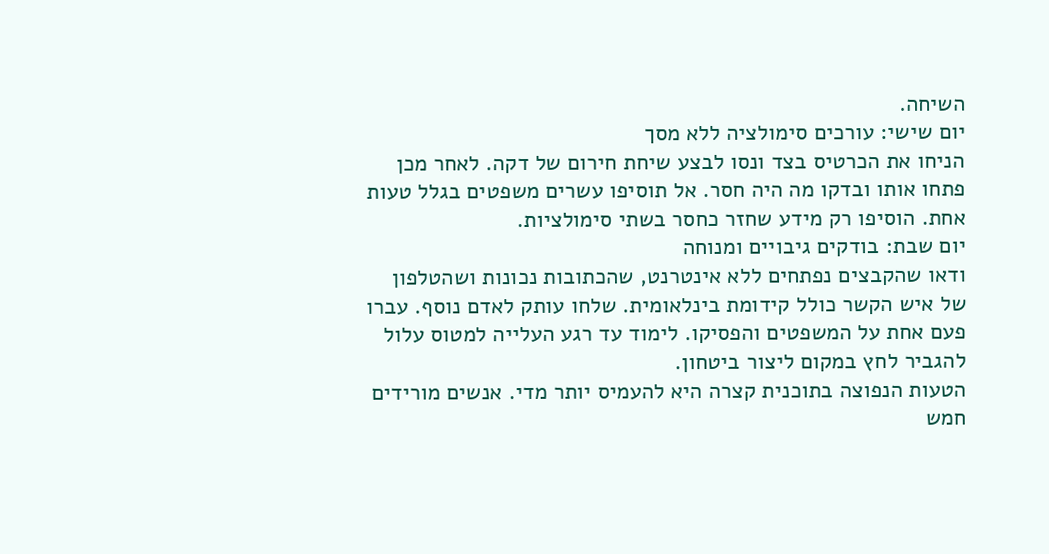השיחה.
יום שישי: עורכים סימולציה ללא מסך
הניחו את הכרטיס בצד ונסו לבצע שיחת חירום של דקה. לאחר מכן פתחו אותו ובדקו מה היה חסר. אל תוסיפו עשרים משפטים בגלל טעות אחת. הוסיפו רק מידע שחזר כחסר בשתי סימולציות.
יום שבת: בודקים גיבויים ומנוחה
ודאו שהקבצים נפתחים ללא אינטרנט, שהכתובות נכונות ושהטלפון של איש הקשר כולל קידומת בינלאומית. שלחו עותק לאדם נוסף. עברו פעם אחת על המשפטים והפסיקו. לימוד עד רגע העלייה למטוס עלול להגביר לחץ במקום ליצור ביטחון.
הטעות הנפוצה בתוכנית קצרה היא להעמיס יותר מדי. אנשים מורידים חמש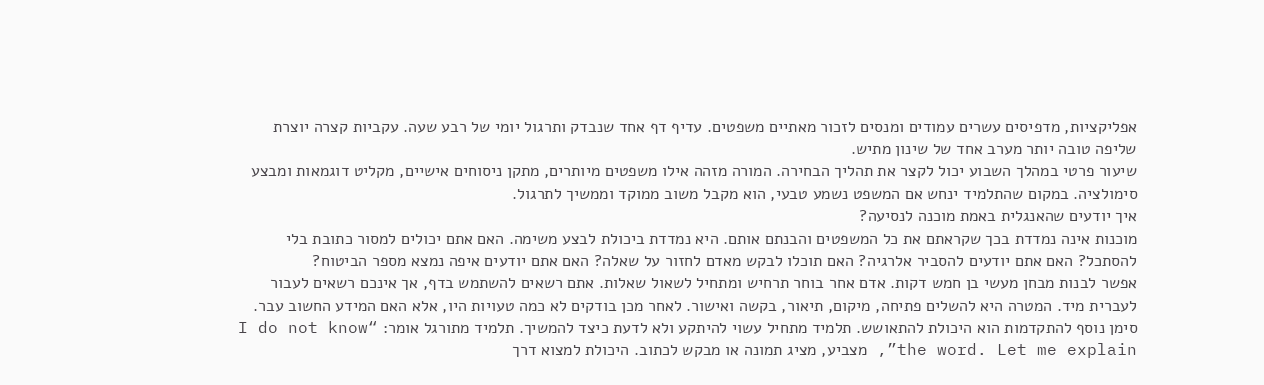אפליקציות, מדפיסים עשרים עמודים ומנסים לזכור מאתיים משפטים. עדיף דף אחד שנבדק ותרגול יומי של רבע שעה. עקביות קצרה יוצרת שליפה טובה יותר מערב אחד של שינון מתיש.
שיעור פרטי במהלך השבוע יכול לקצר את תהליך הבחירה. המורה מזהה אילו משפטים מיותרים, מתקן ניסוחים אישיים, מקליט דוגמאות ומבצע סימולציה. במקום שהתלמיד ינחש אם המשפט נשמע טבעי, הוא מקבל משוב ממוקד וממשיך לתרגול.
איך יודעים שהאנגלית באמת מוכנה לנסיעה?
מוכנות אינה נמדדת בכך שקראתם את כל המשפטים והבנתם אותם. היא נמדדת ביכולת לבצע משימה. האם אתם יכולים למסור כתובת בלי להסתכל? האם אתם יודעים להסביר אלרגיה? האם תוכלו לבקש מאדם לחזור על שאלה? האם אתם יודעים איפה נמצא מספר הביטוח?
אפשר לבנות מבחן מעשי בן חמש דקות. אדם אחר בוחר תרחיש ומתחיל לשאול שאלות. אתם רשאים להשתמש בדף, אך אינכם רשאים לעבור לעברית מיד. המטרה היא להשלים פתיחה, מיקום, תיאור, בקשה ואישור. לאחר מכן בודקים לא כמה טעויות היו, אלא האם המידע החשוב עבר.
סימן נוסף להתקדמות הוא היכולת להתאושש. תלמיד מתחיל עשוי להיתקע ולא לדעת כיצד להמשיך. תלמיד מתורגל אומר: “I do not know the word. Let me explain”, מצביע, מציג תמונה או מבקש לכתוב. היכולת למצוא דרך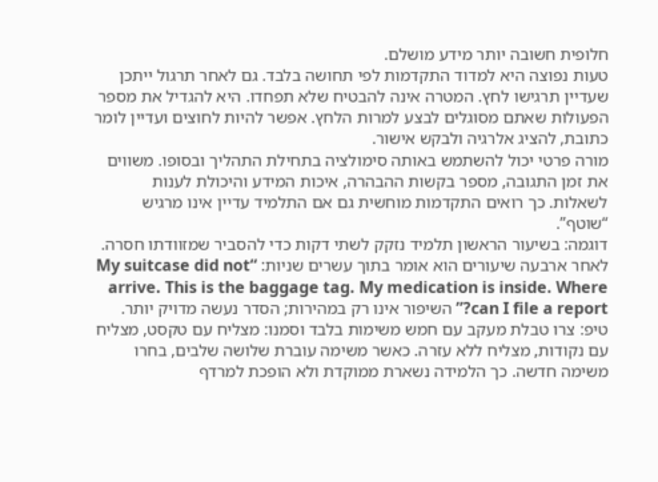חלופית חשובה יותר מידע מושלם.
טעות נפוצה היא למדוד התקדמות לפי תחושה בלבד. גם לאחר תרגול ייתכן שעדיין תרגישו לחץ. המטרה אינה להבטיח שלא תפחדו. היא להגדיל את מספר הפעולות שאתם מסוגלים לבצע למרות הלחץ. אפשר להיות לחוצים ועדיין לומר כתובת, להציג אלרגיה ולבקש אישור.
מורה פרטי יכול להשתמש באותה סימולציה בתחילת התהליך ובסופו. משווים את זמן התגובה, מספר בקשות ההבהרה, איכות המידע והיכולת לענות לשאלות. כך רואים התקדמות מוחשית גם אם התלמיד עדיין אינו מרגיש “שוטף”.
דוגמה: בשיעור הראשון תלמיד נזקק לשתי דקות כדי להסביר שמזוודתו חסרה. לאחר ארבעה שיעורים הוא אומר בתוך עשרים שניות: “My suitcase did not arrive. This is the baggage tag. My medication is inside. Where can I file a report?” השיפור אינו רק במהירות; הסדר נעשה מדויק יותר.
טיפ: צרו טבלת מעקב עם חמש משימות בלבד וסמנו: מצליח עם טקסט, מצליח עם נקודות, מצליח ללא עזרה. כאשר משימה עוברת שלושה שלבים, בחרו משימה חדשה. כך הלמידה נשארת ממוקדת ולא הופכת למרדף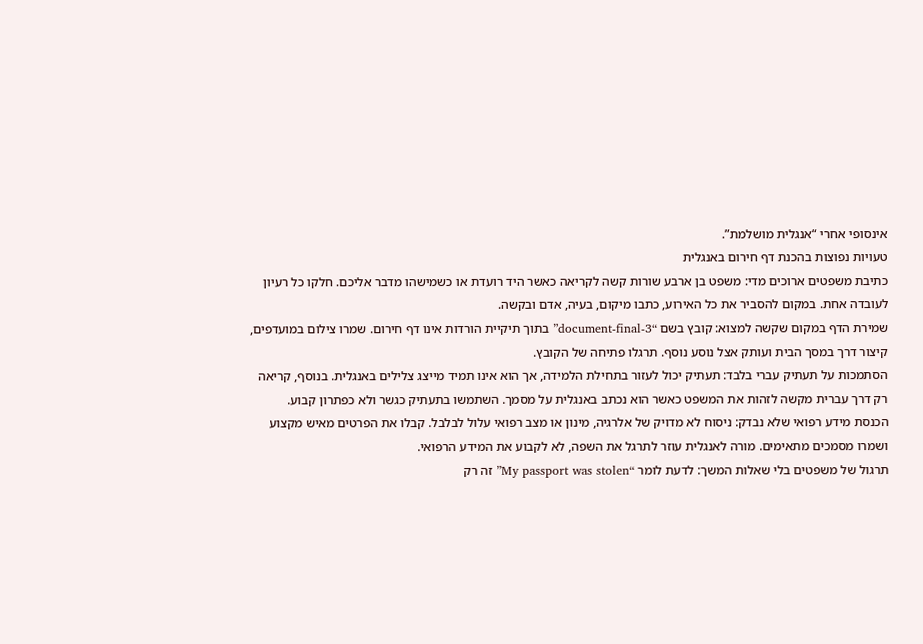אינסופי אחרי “אנגלית מושלמת”.
טעויות נפוצות בהכנת דף חירום באנגלית
כתיבת משפטים ארוכים מדי: משפט בן ארבע שורות קשה לקריאה כאשר היד רועדת או כשמישהו מדבר אליכם. חלקו כל רעיון לעובדה אחת. במקום להסביר את כל האירוע, כתבו מיקום, בעיה, אדם ובקשה.
שמירת הדף במקום שקשה למצוא: קובץ בשם “document-final-3” בתוך תיקיית הורדות אינו דף חירום. שמרו צילום במועדפים, קיצור דרך במסך הבית ועותק אצל נוסע נוסף. תרגלו פתיחה של הקובץ.
הסתמכות על תעתיק עברי בלבד: תעתיק יכול לעזור בתחילת הלמידה, אך הוא אינו תמיד מייצג צלילים באנגלית. בנוסף, קריאה רק דרך עברית מקשה לזהות את המשפט כאשר הוא נכתב באנגלית על מסמך. השתמשו בתעתיק כגשר ולא כפתרון קבוע.
הכנסת מידע רפואי שלא נבדק: ניסוח לא מדויק של אלרגיה, מינון או מצב רפואי עלול לבלבל. קבלו את הפרטים מאיש מקצוע ושמרו מסמכים מתאימים. מורה לאנגלית עוזר לתרגל את השפה, לא לקבוע את המידע הרפואי.
תרגול של משפטים בלי שאלות המשך: לדעת לומר “My passport was stolen” זה רק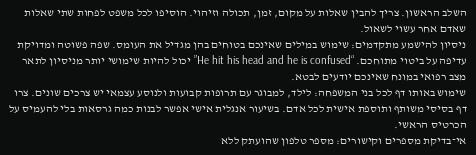השלב הראשון. צריך להבין שאלות על מקום, זמן, תכולה וזיהוי. הוסיפו לכל משפט לפחות שתי שאלות שאדם אחר עשוי לשאול.
ניסיון להישמע מתקדמים: שימוש במילים שאינכם בטוחים בהן מגדיל את העומס. שפה פשוטה ומדויקת עדיפה על ביטוי מתוחכם. “He hit his head and he is confused” יכול להיות שימושי יותר מניסיון לתאר מצב רפואי במונח שאינכם יודעים לבטא.
שימוש באותו דף לכל בני המשפחה: לילד, למבוגר עם תרופות קבועות ולנוסע עצמאי יש צרכים שונים. צרו דף בסיסי משותף ותוספת אישית לכל אדם. בשיעור אנגלית אישי אפשר לבנות כמה גרסאות בלי להעמיס על הכרטיס הראשי.
אי־בדיקת מספרים וקישורים: מספר טלפון שהועתק ללא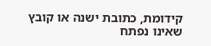קידומת, כתובת ישנה או קובץ שאינו נפתח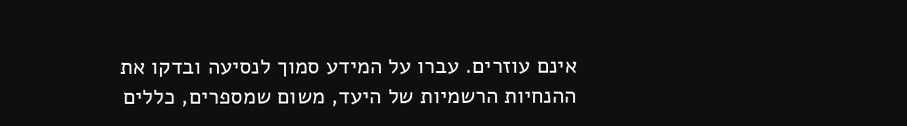אינם עוזרים. עברו על המידע סמוך לנסיעה ובדקו את ההנחיות הרשמיות של היעד, משום שמספרים, כללים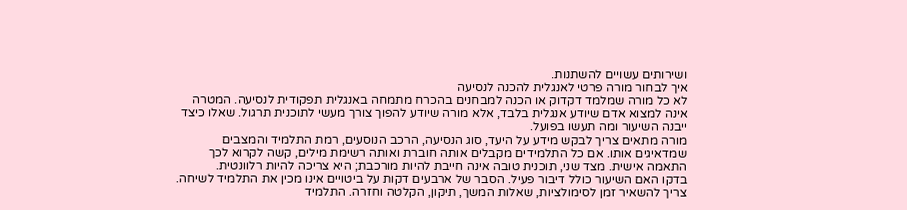ושירותים עשויים להשתנות.
איך לבחור מורה פרטי לאנגלית להכנה לנסיעה
לא כל מורה שמלמד דקדוק או הכנה למבחנים בהכרח מתמחה באנגלית תפקודית לנסיעה. המטרה אינה למצוא אדם שיודע אנגלית בלבד, אלא מורה שיודע להפוך צורך מעשי לתוכנית תרגול. שאלו כיצד ייבנה השיעור ומה תעשו בפועל.
מורה מתאים צריך לבקש מידע על היעד, סוג הנסיעה, הרכב הנוסעים, רמת התלמיד והמצבים שמדאיגים אותו. אם כל התלמידים מקבלים אותה חוברת ואותה רשימת מילים, קשה לקרוא לכך התאמה אישית. מצד שני, תוכנית טובה אינה חייבת להיות מורכבת; היא צריכה להיות רלוונטית.
בדקו האם השיעור כולל דיבור פעיל. הסבר של ארבעים דקות על ביטויים אינו מכין את התלמיד לשיחה. צריך להשאיר זמן לסימולציות, שאלות המשך, תיקון, הקלטה וחזרה. התלמיד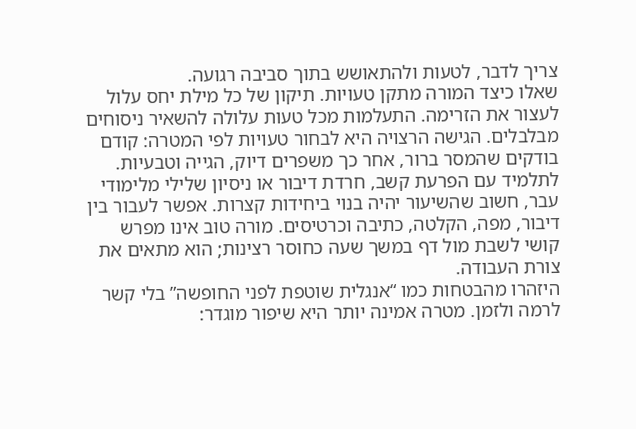צריך לדבר, לטעות ולהתאושש בתוך סביבה רגועה.
שאלו כיצד המורה מתקן טעויות. תיקון של כל מילת יחס עלול לעצור את הזרימה. התעלמות מכל טעות עלולה להשאיר ניסוחים מבלבלים. הגישה הרצויה היא לבחור טעויות לפי המטרה: קודם בודקים שהמסר ברור, אחר כך משפרים דיוק, הגייה וטבעיות.
לתלמיד עם הפרעת קשב, חרדת דיבור או ניסיון שלילי מלימודי עבר, חשוב שהשיעור יהיה בנוי ביחידות קצרות. אפשר לעבור בין דיבור, מפה, הקלטה, כתיבה וכרטיסים. מורה טוב אינו מפרש קושי לשבת מול דף במשך שעה כחוסר רצינות; הוא מתאים את צורת העבודה.
היזהרו מהבטחות כמו “אנגלית שוטפת לפני החופשה” בלי קשר לרמה ולזמן. מטרה אמינה יותר היא שיפור מוגדר: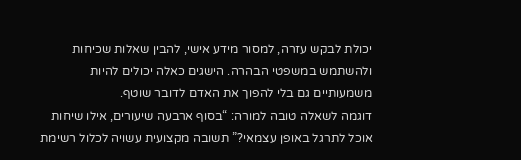יכולת לבקש עזרה, למסור מידע אישי, להבין שאלות שכיחות ולהשתמש במשפטי הבהרה. הישגים כאלה יכולים להיות משמעותיים גם בלי להפוך את האדם לדובר שוטף.
דוגמה לשאלה טובה למורה: “בסוף ארבעה שיעורים, אילו שיחות אוכל לתרגל באופן עצמאי?” תשובה מקצועית עשויה לכלול רשימת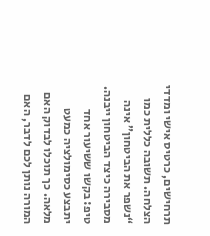תרחישים, כרטיס אישי ומדדי הצלחה. תשובה כללית כמו “נשפר את הביטחון” אינה מסבירה כיצד הביטחון ייבנה.
טיפ: בקשו ששיעור אחד יתבצע כסימולציה כמעט מלאה. כך תוכלו לבדוק האם המורה נותן לכם לדבר, האם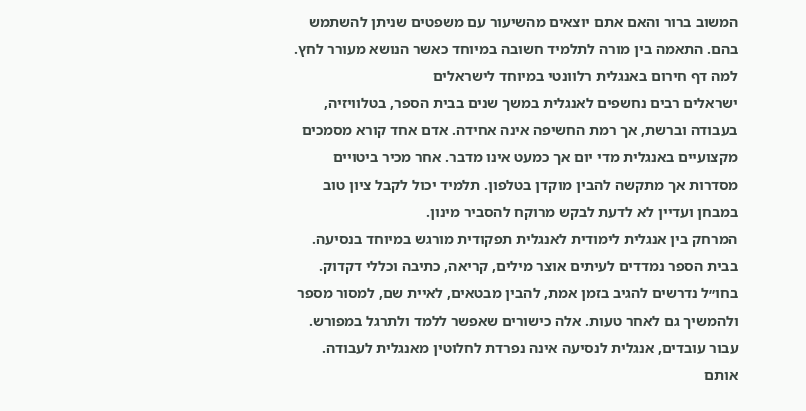המשוב ברור והאם אתם יוצאים מהשיעור עם משפטים שניתן להשתמש בהם. התאמה בין מורה לתלמיד חשובה במיוחד כאשר הנושא מעורר לחץ.
למה דף חירום באנגלית רלוונטי במיוחד לישראלים
ישראלים רבים נחשפים לאנגלית במשך שנים בבית הספר, בטלוויזיה, בעבודה וברשת, אך רמת החשיפה אינה אחידה. אדם אחד קורא מסמכים מקצועיים באנגלית מדי יום אך כמעט אינו מדבר. אחר מכיר ביטויים מסדרות אך מתקשה להבין מוקדן בטלפון. תלמיד יכול לקבל ציון טוב במבחן ועדיין לא לדעת לבקש מרוקח להסביר מינון.
המרחק בין אנגלית לימודית לאנגלית תפקודית מורגש במיוחד בנסיעה. בבית הספר נמדדים לעיתים אוצר מילים, קריאה, כתיבה וכללי דקדוק. בחו״ל נדרשים להגיב בזמן אמת, להבין מבטאים, לאיית שם, למסור מספר ולהמשיך גם לאחר טעות. אלה כישורים שאפשר ללמד ולתרגל במפורש.
עבור עובדים, אנגלית לנסיעה אינה נפרדת לחלוטין מאנגלית לעבודה. אותם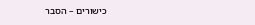כישורים – הסבר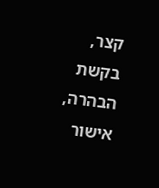קצר, בקשת הבהרה, אישור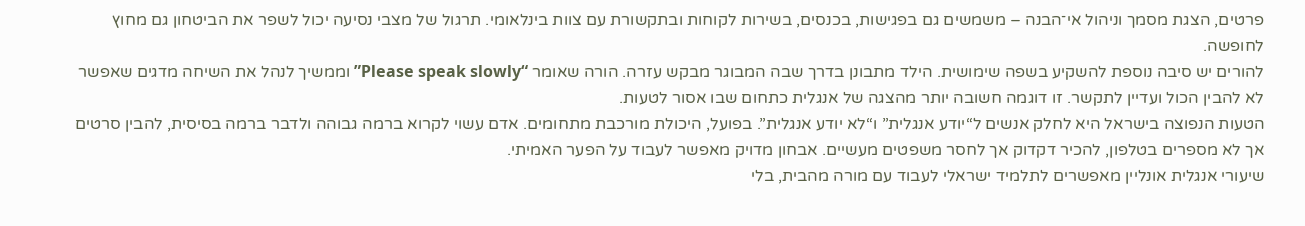פרטים, הצגת מסמך וניהול אי־הבנה – משמשים גם בפגישות, בכנסים, בשירות לקוחות ובתקשורת עם צוות בינלאומי. תרגול של מצבי נסיעה יכול לשפר את הביטחון גם מחוץ לחופשה.
להורים יש סיבה נוספת להשקיע בשפה שימושית. הילד מתבונן בדרך שבה המבוגר מבקש עזרה. הורה שאומר “Please speak slowly” וממשיך לנהל את השיחה מדגים שאפשר לא להבין הכול ועדיין לתקשר. זו דוגמה חשובה יותר מהצגה של אנגלית כתחום שבו אסור לטעות.
הטעות הנפוצה בישראל היא לחלק אנשים ל“יודע אנגלית” ו“לא יודע אנגלית”. בפועל, היכולת מורכבת מתחומים. אדם עשוי לקרוא ברמה גבוהה ולדבר ברמה בסיסית, להבין סרטים אך לא מספרים בטלפון, להכיר דקדוק אך לחסר משפטים מעשיים. אבחון מדויק מאפשר לעבוד על הפער האמיתי.
שיעורי אנגלית אונליין מאפשרים לתלמיד ישראלי לעבוד עם מורה מהבית, בלי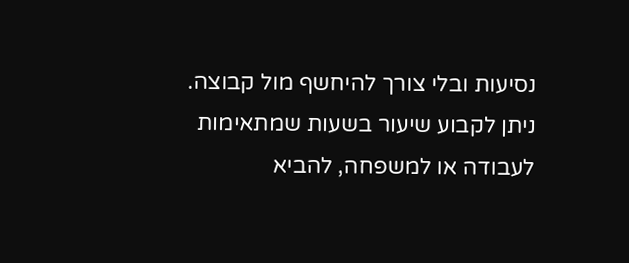נסיעות ובלי צורך להיחשף מול קבוצה. ניתן לקבוע שיעור בשעות שמתאימות לעבודה או למשפחה, להביא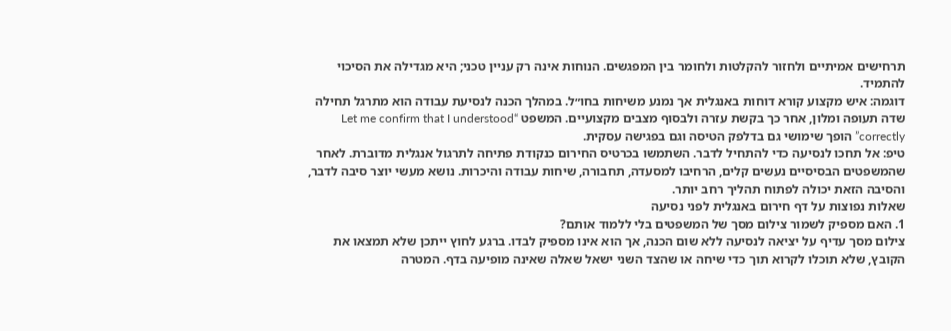תרחישים אמיתיים ולחזור להקלטות ולחומר בין המפגשים. הנוחות אינה רק עניין טכני; היא מגדילה את הסיכוי להתמיד.
דוגמה: איש מקצוע קורא דוחות באנגלית אך נמנע משיחות בחו״ל. במהלך הכנה לנסיעת עבודה הוא מתרגל תחילה שדה תעופה ומלון, אחר כך בקשת עזרה ולבסוף מצבים מקצועיים. המשפט “Let me confirm that I understood correctly” הופך שימושי גם בדלפק הטיסה וגם בפגישה עסקית.
טיפ: אל תחכו לנסיעה כדי להתחיל לדבר. השתמשו בכרטיס החירום כנקודת פתיחה לתרגול אנגלית מדוברת. לאחר שהמשפטים הבסיסיים נעשים קלים, הרחיבו למסעדה, תחבורה, שיחות עבודה והיכרות. נושא מעשי יוצר סיבה לדבר, והסיבה הזאת יכולה לפתוח תהליך רחב יותר.
שאלות נפוצות על דף חירום באנגלית לפני נסיעה
1. האם מספיק לשמור צילום מסך של המשפטים בלי ללמוד אותם?
צילום מסך עדיף על יציאה לנסיעה ללא שום הכנה, אך הוא אינו מספיק לבדו. ברגע לחוץ ייתכן שלא תמצאו את הקובץ, שלא תוכלו לקרוא תוך כדי שיחה או שהצד השני ישאל שאלה שאינה מופיעה בדף. המטרה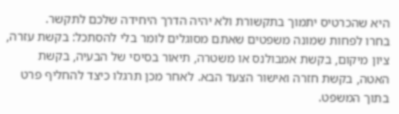היא שהכרטיס יתמוך בתקשורת ולא יהיה הדרך היחידה שלכם לתקשר.
בחרו לפחות שמונה משפטים שאתם מסוגלים לומר בלי להסתכל: בקשת עזרה, ציון מיקום, בקשת אמבולנס או משטרה, תיאור בסיסי של הבעיה, בקשת האטה, בקשת חזרה ואישור הצעד הבא. לאחר מכן תרגלו כיצד להחליף פרט בתוך המשפט.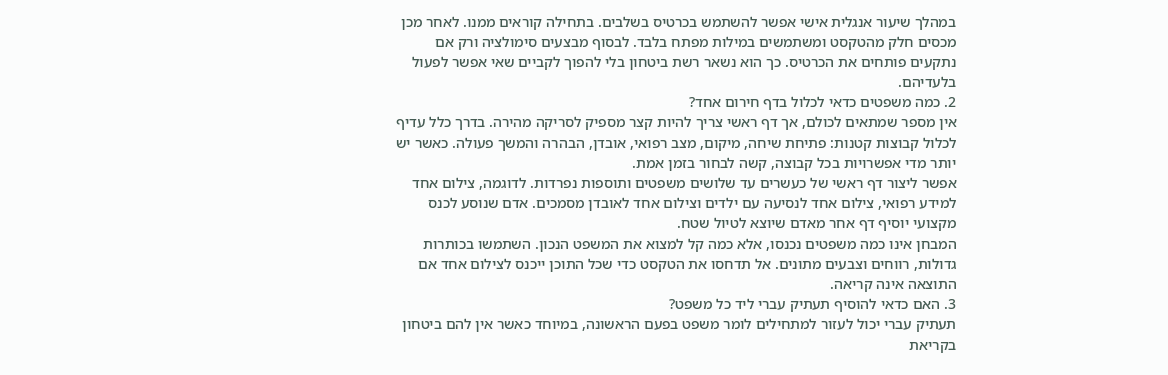במהלך שיעור אנגלית אישי אפשר להשתמש בכרטיס בשלבים. בתחילה קוראים ממנו. לאחר מכן מכסים חלק מהטקסט ומשתמשים במילות מפתח בלבד. לבסוף מבצעים סימולציה ורק אם נתקעים פותחים את הכרטיס. כך הוא נשאר רשת ביטחון בלי להפוך לקביים שאי אפשר לפעול בלעדיהם.
2. כמה משפטים כדאי לכלול בדף חירום אחד?
אין מספר שמתאים לכולם, אך דף ראשי צריך להיות קצר מספיק לסריקה מהירה. בדרך כלל עדיף לכלול קבוצות קטנות: פתיחת שיחה, מיקום, מצב רפואי, אובדן, הבהרה והמשך פעולה. כאשר יש יותר מדי אפשרויות בכל קבוצה, קשה לבחור בזמן אמת.
אפשר ליצור דף ראשי של כעשרים עד שלושים משפטים ותוספות נפרדות. לדוגמה, צילום אחד למידע רפואי, צילום אחד לנסיעה עם ילדים וצילום אחד לאובדן מסמכים. אדם שנוסע לכנס מקצועי יוסיף דף אחר מאדם שיוצא לטיול שטח.
המבחן אינו כמה משפטים נכנסו, אלא כמה קל למצוא את המשפט הנכון. השתמשו בכותרות גדולות, רווחים וצבעים מתונים. אל תדחסו את הטקסט כדי שכל התוכן ייכנס לצילום אחד אם התוצאה אינה קריאה.
3. האם כדאי להוסיף תעתיק עברי ליד כל משפט?
תעתיק עברי יכול לעזור למתחילים לומר משפט בפעם הראשונה, במיוחד כאשר אין להם ביטחון בקריאת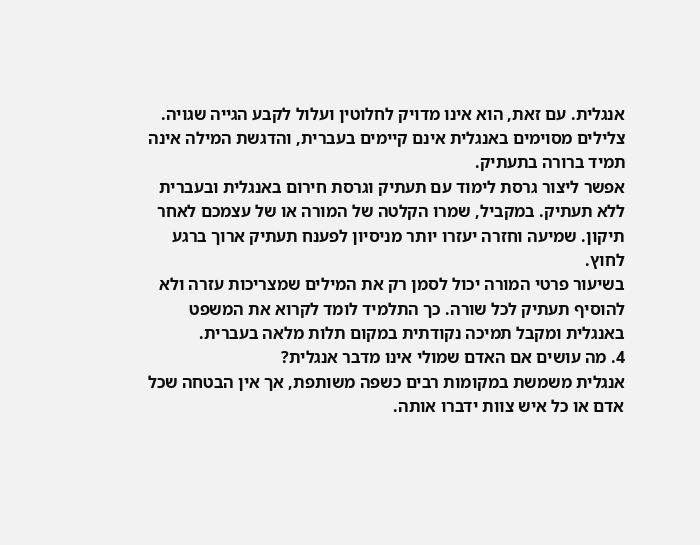אנגלית. עם זאת, הוא אינו מדויק לחלוטין ועלול לקבע הגייה שגויה. צלילים מסוימים באנגלית אינם קיימים בעברית, והדגשת המילה אינה תמיד ברורה בתעתיק.
אפשר ליצור גרסת לימוד עם תעתיק וגרסת חירום באנגלית ובעברית ללא תעתיק. במקביל, שמרו הקלטה של המורה או של עצמכם לאחר תיקון. שמיעה וחזרה יעזרו יותר מניסיון לפענח תעתיק ארוך ברגע לחוץ.
בשיעור פרטי המורה יכול לסמן רק את המילים שמצריכות עזרה ולא להוסיף תעתיק לכל שורה. כך התלמיד לומד לקרוא את המשפט באנגלית ומקבל תמיכה נקודתית במקום תלות מלאה בעברית.
4. מה עושים אם האדם שמולי אינו מדבר אנגלית?
אנגלית משמשת במקומות רבים כשפה משותפת, אך אין הבטחה שכל אדם או כל איש צוות ידברו אותה.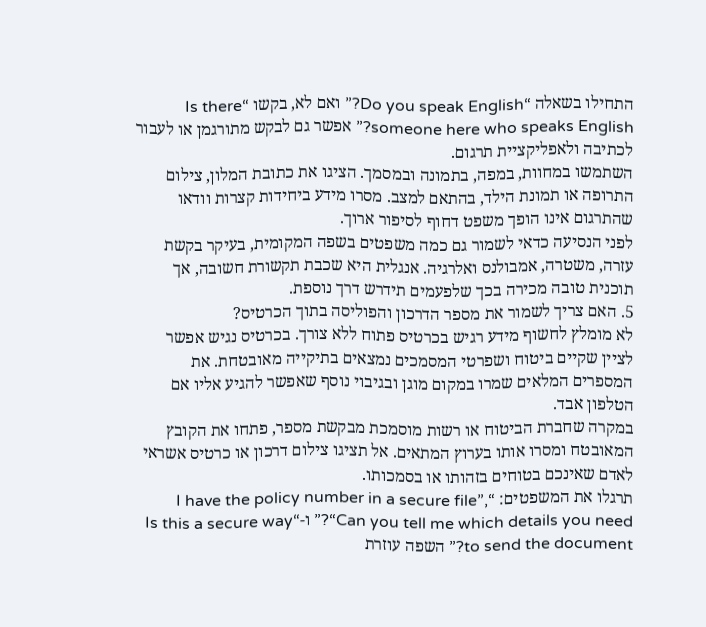התחילו בשאלה “Do you speak English?” ואם לא, בקשו “Is there someone here who speaks English?” אפשר גם לבקש מתורגמן או לעבור לכתיבה ולאפליקציית תרגום.
השתמשו במחוות, במפה, בתמונה ובמסמך. הציגו את כתובת המלון, צילום התרופה או תמונת הילד, בהתאם למצב. מסרו מידע ביחידות קצרות וודאו שהתרגום אינו הופך משפט דחוף לסיפור ארוך.
לפני הנסיעה כדאי לשמור גם כמה משפטים בשפה המקומית, בעיקר בקשת עזרה, משטרה, אמבולנס ואלרגיה. אנגלית היא שכבת תקשורת חשובה, אך תוכנית טובה מכירה בכך שלפעמים תידרש דרך נוספת.
5. האם צריך לשמור את מספר הדרכון והפוליסה בתוך הכרטיס?
לא מומלץ לחשוף מידע רגיש בכרטיס פתוח ללא צורך. בכרטיס נגיש אפשר לציין שקיים ביטוח ושפרטי המסמכים נמצאים בתיקייה מאובטחת. את המספרים המלאים שמרו במקום מוגן ובגיבוי נוסף שאפשר להגיע אליו אם הטלפון אבד.
במקרה שחברת הביטוח או רשות מוסמכת מבקשת מספר, פתחו את הקובץ המאובטח ומסרו אותו בערוץ המתאים. אל תציגו צילום דרכון או כרטיס אשראי לאדם שאינכם בטוחים בזהותו או בסמכותו.
תרגלו את המשפטים: “I have the policy number in a secure file”, “Can you tell me which details you need?” ו-“Is this a secure way to send the document?” השפה עוזרת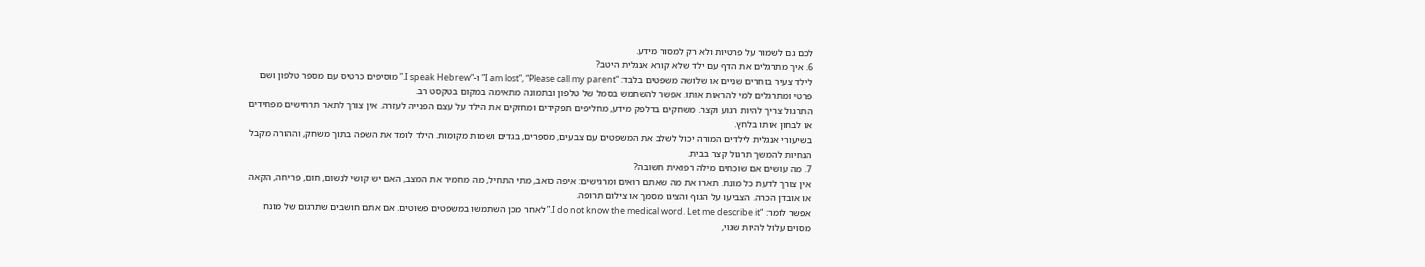לכם גם לשמור על פרטיות ולא רק למסור מידע.
6. איך מתרגלים את הדף עם ילד שלא קורא אנגלית היטב?
לילד צעיר בוחרים שניים או שלושה משפטים בלבד: “I am lost”, “Please call my parent” ו-“I speak Hebrew.” מוסיפים כרטיס עם מספר טלפון ושם פרטי ומתרגלים למי להראות אותו. אפשר להשתמש בסמל של טלפון ובתמונה מתאימה במקום בטקסט רב.
התרגול צריך להיות רגוע וקצר. משחקים בדלפק מידע, מחליפים תפקידים ומחזקים את הילד על עצם הפנייה לעזרה. אין צורך לתאר תרחישים מפחידים או לבחון אותו בלחץ.
בשיעורי אנגלית לילדים המורה יכול לשלב את המשפטים עם צבעים, מספרים, בגדים ושמות מקומות. הילד לומד את השפה בתוך משחק, וההורה מקבל הנחיות להמשך תרגול קצר בבית.
7. מה עושים אם שוכחים מילה רפואית חשובה?
אין צורך לדעת כל מונח. תארו את מה שאתם רואים ומרגישים: איפה כואב, מתי התחיל, מה מחמיר את המצב, האם יש קושי לנשום, חום, פריחה, הקאה או אובדן הכרה. הצביעו על הגוף והציגו מסמך או צילום תרופה.
אפשר לומר: “I do not know the medical word. Let me describe it.” לאחר מכן השתמשו במשפטים פשוטים. אם אתם חושבים שתרגום של מונח מסוים עלול להיות שגוי,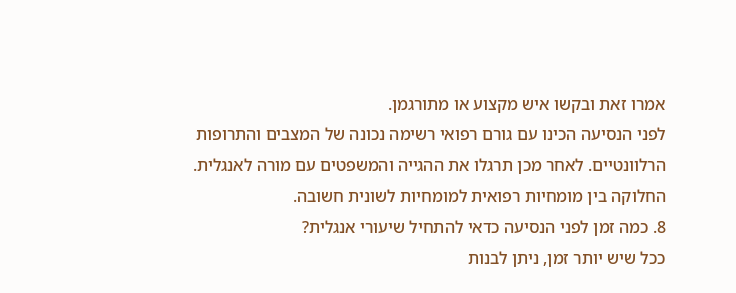אמרו זאת ובקשו איש מקצוע או מתורגמן.
לפני הנסיעה הכינו עם גורם רפואי רשימה נכונה של המצבים והתרופות הרלוונטיים. לאחר מכן תרגלו את ההגייה והמשפטים עם מורה לאנגלית. החלוקה בין מומחיות רפואית למומחיות לשונית חשובה.
8. כמה זמן לפני הנסיעה כדאי להתחיל שיעורי אנגלית?
ככל שיש יותר זמן, ניתן לבנות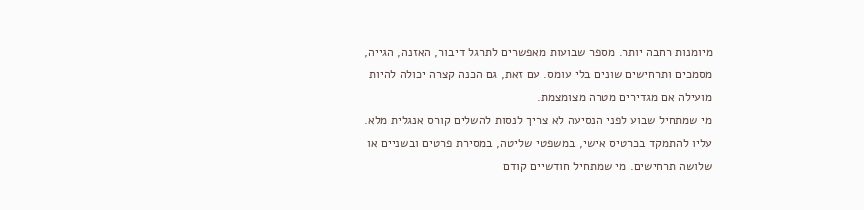מיומנות רחבה יותר. מספר שבועות מאפשרים לתרגל דיבור, האזנה, הגייה, מסמכים ותרחישים שונים בלי עומס. עם זאת, גם הכנה קצרה יכולה להיות מועילה אם מגדירים מטרה מצומצמת.
מי שמתחיל שבוע לפני הנסיעה לא צריך לנסות להשלים קורס אנגלית מלא. עליו להתמקד בכרטיס אישי, במשפטי שליטה, במסירת פרטים ובשניים או שלושה תרחישים. מי שמתחיל חודשיים קודם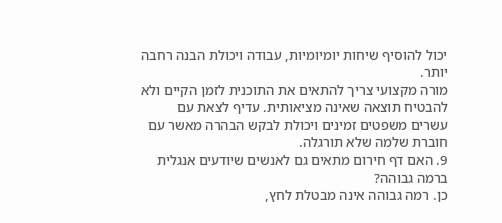יכול להוסיף שיחות יומיומיות, עבודה ויכולת הבנה רחבה יותר.
מורה מקצועי צריך להתאים את התוכנית לזמן הקיים ולא להבטיח תוצאה שאינה מציאותית. עדיף לצאת עם עשרים משפטים זמינים ויכולת לבקש הבהרה מאשר עם חוברת שלמה שלא תורגלה.
9. האם דף חירום מתאים גם לאנשים שיודעים אנגלית ברמה גבוהה?
כן. רמה גבוהה אינה מבטלת לחץ,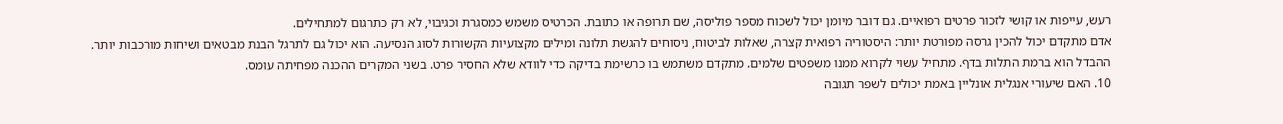רעש, עייפות או קושי לזכור פרטים רפואיים. גם דובר מיומן יכול לשכוח מספר פוליסה, שם תרופה או כתובת. הכרטיס משמש כמסגרת וכגיבוי, לא רק כתרגום למתחילים.
אדם מתקדם יכול להכין גרסה מפורטת יותר: היסטוריה רפואית קצרה, שאלות לביטוח, ניסוחים להגשת תלונה ומילים מקצועיות הקשורות לסוג הנסיעה. הוא יכול גם לתרגל הבנת מבטאים ושיחות מורכבות יותר.
ההבדל הוא ברמת התלות בדף. מתחיל עשוי לקרוא ממנו משפטים שלמים. מתקדם משתמש בו כרשימת בדיקה כדי לוודא שלא החסיר פרט. בשני המקרים ההכנה מפחיתה עומס.
10. האם שיעורי אנגלית אונליין באמת יכולים לשפר תגובה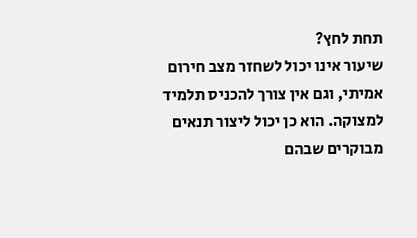תחת לחץ?
שיעור אינו יכול לשחזר מצב חירום אמיתי, וגם אין צורך להכניס תלמיד למצוקה. הוא כן יכול ליצור תנאים מבוקרים שבהם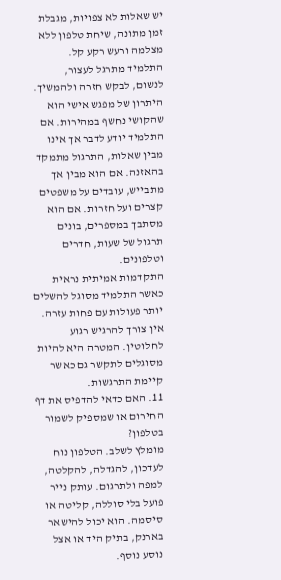יש שאלות לא צפויות, מגבלת זמן מתונה, שיחת טלפון ללא מצלמה ורעש רקע קל. התלמיד מתרגל לעצור, לנשום, לבקש חזרה ולהמשיך.
היתרון של מפגש אישי הוא שהקושי נחשף במהירות. אם התלמיד יודע לדבר אך אינו מבין שאלות, התרגול מתמקד בהאזנה. אם הוא מבין אך מתבייש, עובדים על משפטים קצרים ועל חזרות. אם הוא מסתבך במספרים, בונים תרגול של שעות, חדרים וטלפונים.
התקדמות אמיתית נראית כאשר התלמיד מסוגל להשלים יותר פעולות עם פחות עזרה. אין צורך להרגיש רגוע לחלוטין. המטרה היא להיות מסוגלים לתקשר גם כאשר קיימת התרגשות.
11. האם כדאי להדפיס את דף החירום או שמספיק לשמור בטלפון?
מומלץ לשלב. הטלפון נוח לעדכון, להגדלה, להקלטה, למפה ולתרגום. עותק נייר פועל בלי סוללה, קליטה או סיסמה. הוא יכול להישאר בארנק, בתיק היד או אצל נוסע נוסף.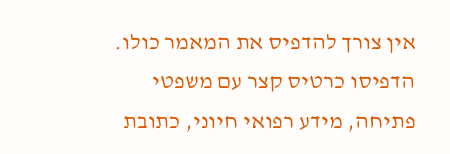אין צורך להדפיס את המאמר כולו. הדפיסו כרטיס קצר עם משפטי פתיחה, מידע רפואי חיוני, כתובת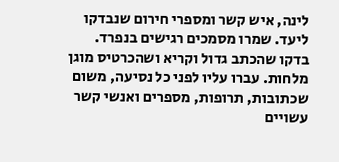לינה, איש קשר ומספרי חירום שנבדקו ליעד. שמרו מסמכים רגישים בנפרד.
בדקו שהכתב גדול וקריא ושהכרטיס מוגן מלחות. עברו עליו לפני כל נסיעה, משום שכתובות, תרופות, מספרים ואנשי קשר עשויים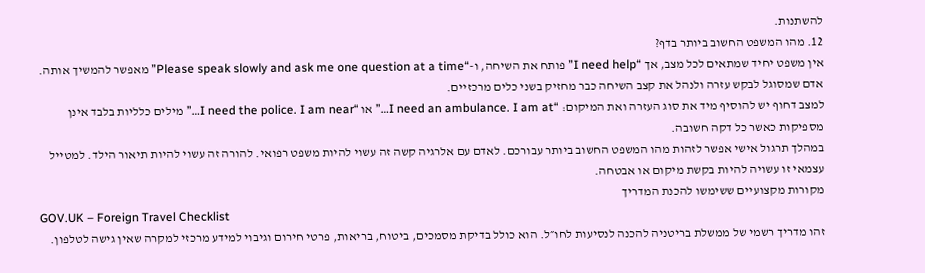להשתנות.
12. מהו המשפט החשוב ביותר בדף?
אין משפט יחיד שמתאים לכל מצב, אך “I need help” פותח את השיחה, ו-“Please speak slowly and ask me one question at a time” מאפשר להמשיך אותה. אדם שמסוגל לבקש עזרה ולנהל את קצב השיחה כבר מחזיק בשני כלים מרכזיים.
למצב דחוף יש להוסיף מיד את סוג העזרה ואת המיקום: “I need an ambulance. I am at…” או “I need the police. I am near…” מילים כלליות בלבד אינן מספיקות כאשר כל דקה חשובה.
במהלך תרגול אישי אפשר לזהות מהו המשפט החשוב ביותר עבורכם. לאדם עם אלרגיה קשה זה עשוי להיות משפט רפואי. להורה זה עשוי להיות תיאור הילד. למטייל עצמאי זו עשויה להיות בקשת מיקום או אבטחה.
מקורות מקצועיים ששימשו להכנת המדריך
GOV.UK – Foreign Travel Checklist
זהו מדריך רשמי של ממשלת בריטניה להכנה לנסיעות לחו״ל. הוא כולל בדיקת מסמכים, ביטוח, בריאות, פרטי חירום וגיבוי למידע מרכזי למקרה שאין גישה לטלפון.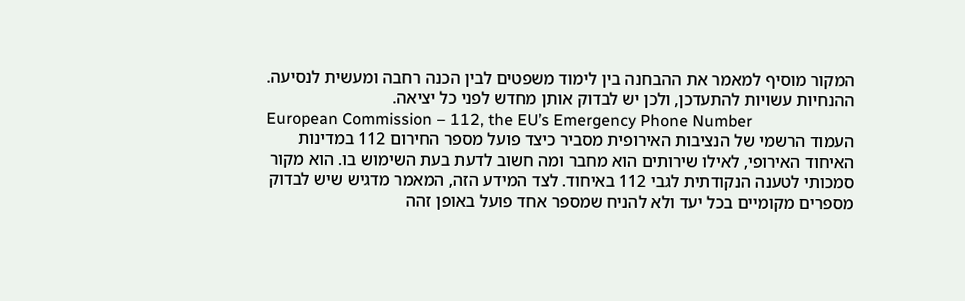המקור מוסיף למאמר את ההבחנה בין לימוד משפטים לבין הכנה רחבה ומעשית לנסיעה. ההנחיות עשויות להתעדכן, ולכן יש לבדוק אותן מחדש לפני כל יציאה.
European Commission – 112, the EU’s Emergency Phone Number
העמוד הרשמי של הנציבות האירופית מסביר כיצד פועל מספר החירום 112 במדינות האיחוד האירופי, לאילו שירותים הוא מחבר ומה חשוב לדעת בעת השימוש בו. הוא מקור סמכותי לטענה הנקודתית לגבי 112 באיחוד. לצד המידע הזה, המאמר מדגיש שיש לבדוק מספרים מקומיים בכל יעד ולא להניח שמספר אחד פועל באופן זהה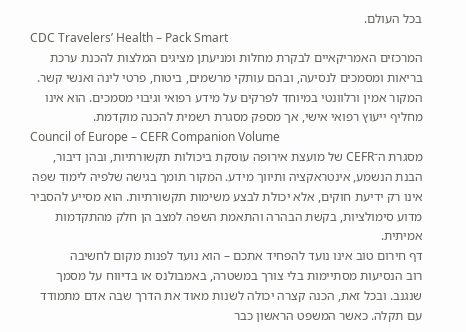בכל העולם.
CDC Travelers’ Health – Pack Smart
המרכזים האמריקאיים לבקרת מחלות ומניעתן מציגים המלצות להכנת ערכת בריאות ומסמכים לנסיעה, ובהם עותקי מרשמים, ביטוח, פרטי לינה ואנשי קשר. המקור אמין ורלוונטי במיוחד לפרקים על מידע רפואי וגיבוי מסמכים. הוא אינו מחליף ייעוץ רפואי אישי, אך מספק מסגרת רשמית להכנה מוקדמת.
Council of Europe – CEFR Companion Volume
מסגרת ה־CEFR של מועצת אירופה עוסקת ביכולות תקשורתיות, ובהן דיבור, הבנת הנשמע, אינטראקציה ותיווך מידע. המקור תומך בגישה שלפיה לימוד שפה אינו רק ידיעת חוקים, אלא יכולת לבצע משימות תקשורתיות. הוא מסייע להסביר מדוע סימולציות, בקשת הבהרה והתאמת השפה למצב הן חלק מהתקדמות אמיתית.
דף חירום טוב אינו נועד להפחיד אתכם – הוא נועד לפנות מקום לחשיבה
רוב הנסיעות מסתיימות בלי צורך במשטרה, באמבולנס או בדיווח על מסמך שנגנב. ובכל זאת, הכנה קצרה יכולה לשנות מאוד את הדרך שבה אדם מתמודד עם תקלה. כאשר המשפט הראשון כבר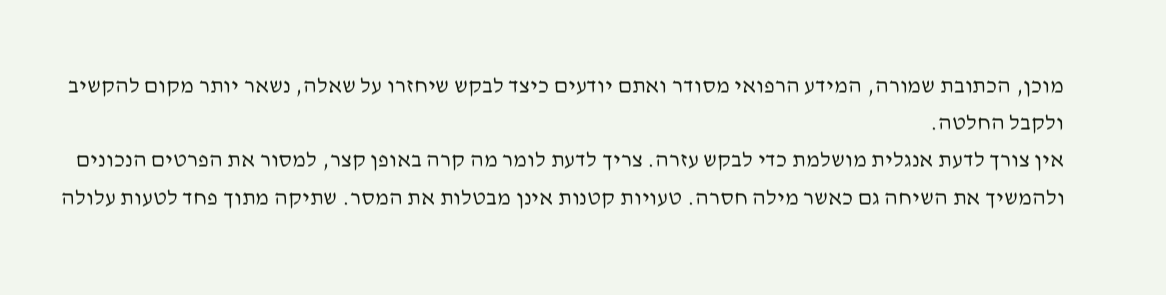מוכן, הכתובת שמורה, המידע הרפואי מסודר ואתם יודעים כיצד לבקש שיחזרו על שאלה, נשאר יותר מקום להקשיב ולקבל החלטה.
אין צורך לדעת אנגלית מושלמת כדי לבקש עזרה. צריך לדעת לומר מה קרה באופן קצר, למסור את הפרטים הנכונים ולהמשיך את השיחה גם כאשר מילה חסרה. טעויות קטנות אינן מבטלות את המסר. שתיקה מתוך פחד לטעות עלולה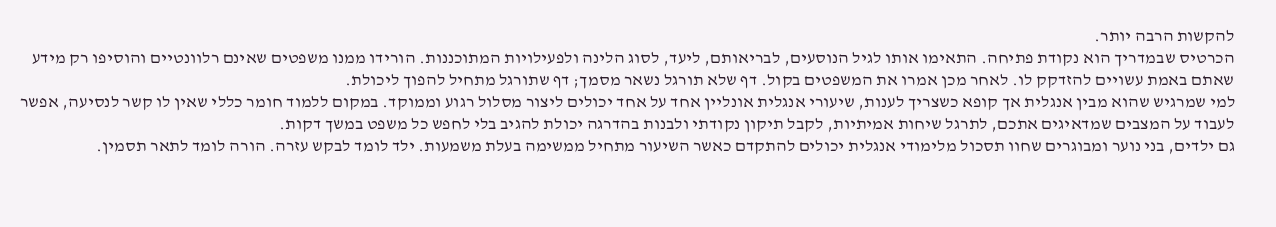להקשות הרבה יותר.
הכרטיס שבמדריך הוא נקודת פתיחה. התאימו אותו לגיל הנוסעים, לבריאותם, ליעד, לסוג הלינה ולפעילויות המתוכננות. הורידו ממנו משפטים שאינם רלוונטיים והוסיפו רק מידע שאתם באמת עשויים להזדקק לו. לאחר מכן אמרו את המשפטים בקול. דף שלא תורגל נשאר מסמך; דף שתורגל מתחיל להפוך ליכולת.
למי שמרגיש שהוא מבין אנגלית אך קופא כשצריך לענות, שיעורי אנגלית אונליין אחד על אחד יכולים ליצור מסלול רגוע וממוקד. במקום ללמוד חומר כללי שאין לו קשר לנסיעה, אפשר לעבוד על המצבים שמדאיגים אתכם, לתרגל שיחות אמיתיות, לקבל תיקון נקודתי ולבנות בהדרגה יכולת להגיב בלי לחפש כל משפט במשך דקות.
גם ילדים, בני נוער ומבוגרים שחוו תסכול מלימודי אנגלית יכולים להתקדם כאשר השיעור מתחיל ממשימה בעלת משמעות. ילד לומד לבקש עזרה. הורה לומד לתאר תסמין.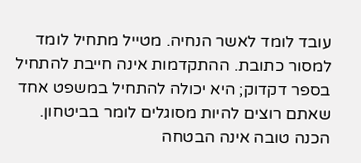עובד לומד לאשר הנחיה. מטייל מתחיל לומד למסור כתובת. ההתקדמות אינה חייבת להתחיל בספר דקדוק; היא יכולה להתחיל במשפט אחד שאתם רוצים להיות מסוגלים לומר בביטחון.
הכנה טובה אינה הבטחה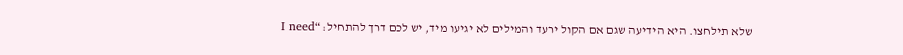שלא תילחצו. היא הידיעה שגם אם הקול ירעד והמילים לא יגיעו מיד, יש לכם דרך להתחיל: “I need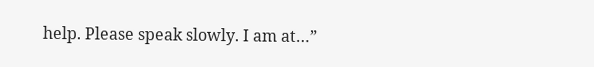help. Please speak slowly. I am at…”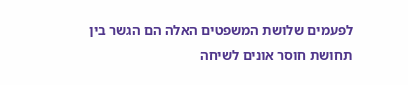לפעמים שלושת המשפטים האלה הם הגשר בין תחושת חוסר אונים לשיחה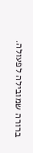ברורה שמובילה לפעולה.